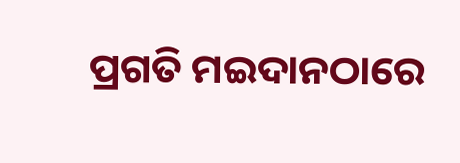ପ୍ରଗତି ମଇଦାନଠାରେ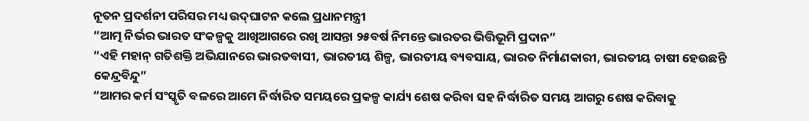ନୂତନ ପ୍ରଦର୍ଶନୀ ପରିସର ମଧ୍ୟ ଉଦ୍‌ଘାଟନ କଲେ ପ୍ରଧାନମନ୍ତ୍ରୀ
“ଆତ୍ମ ନିର୍ଭର ଭାରତ ସଂକଳ୍ପକୁ ଆଖିଆଗରେ ରଖି ଆସନ୍ତା ୨୫ବର୍ଷ ନିମନ୍ତେ ଭାରତର ଭିତ୍ତିଭୂମି ପ୍ରଦାନ”
“ଏହି ମହାନ୍ ଗତିଶକ୍ତି ଅଭିଯାନରେ ଭାରତବାସୀ, ଭାରତୀୟ ଶିଳ୍ପ, ଭାରତୀୟ ବ୍ୟବସାୟ, ଭାରତ ନିର୍ମାଣକାରୀ, ଭାରତୀୟ ଚାଷୀ ହେଉଛନ୍ତି କେନ୍ଦ୍ରବିନ୍ଦୁ”
“ଆମର କର୍ମ ସଂସ୍କୃତି ବଳରେ ଆମେ ନିର୍ଦ୍ଧାରିତ ସମୟରେ ପ୍ରକଳ୍ପ କାର୍ଯ୍ୟ ଶେଷ କରିବା ସହ ନିର୍ଦ୍ଧାରିତ ସମୟ ଆଗରୁ ଶେଷ କରିବାକୁ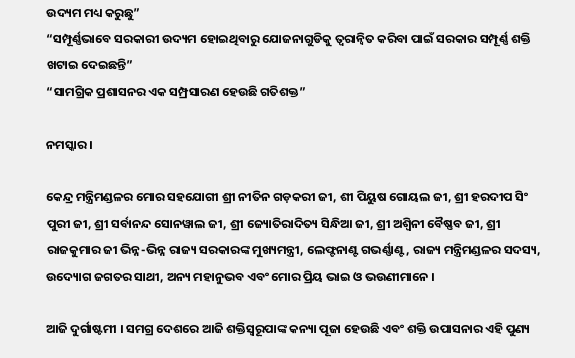ଉଦ୍ୟମ ମଧ୍ୟ କରୁଛୁ”
“ସମ୍ପୂର୍ଣ୍ଣଭାବେ ସରକାରୀ ଉଦ୍ୟମ ହୋଇଥିବାରୁ ଯୋଜନାଗୁଡିକୁ ତ୍ୱରାନ୍ୱିତ କରିବା ପାଇଁ ସରକାର ସମ୍ପୂର୍ଣ୍ଣ ଶକ୍ତି ଖଟାଇ ଦେଇଛନ୍ତି”
“ସାମଗ୍ରିକ ପ୍ରଶାସନର ଏକ ସମ୍ପ୍ରସାରଣ ହେଉଛି ଗତିଶକ୍ତ”

ନମସ୍କାର ।

କେନ୍ଦ୍ର ମନ୍ତ୍ରିମଣ୍ଡଳର ମୋର ସହଯୋଗୀ ଶ୍ରୀ ନୀତିନ ଗଡ଼କରୀ ଜୀ, ଶୀ ପିୟୁଷ ଗୋୟଲ ଜୀ, ଶ୍ରୀ ହରଦୀପ ସିଂ ପୁରୀ ଜୀ, ଶ୍ରୀ ସର୍ବାନନ୍ଦ ସୋନୱାଲ ଜୀ, ଶ୍ରୀ ଜ୍ୟୋତିରାଦିତ୍ୟ ସିନ୍ଧିଆ ଜୀ, ଶ୍ରୀ ଅଶ୍ୱିନୀ ବୈଷ୍ଣବ ଜୀ, ଶ୍ରୀ ରାଜକୁମାର ଜୀ ଭିନ୍ନ-ଭିନ୍ନ ରାଜ୍ୟ ସରକାରଙ୍କ ମୁଖ୍ୟମନ୍ତ୍ରୀ, ଲେଫ୍ଟନାଣ୍ଟ ଗଭର୍ଣ୍ଣାଣ୍ଟ, ରାଜ୍ୟ ମନ୍ତ୍ରିମଣ୍ଡଳର ସଦସ୍ୟ, ଉଦ୍ୟୋଗ ଜଗତର ସାଥୀ, ଅନ୍ୟ ମହାନୁଭବ ଏବଂ ମୋର ପ୍ରିୟ ଭାଇ ଓ ଭଉଣୀମାନେ ।

ଆଜି ଦୁର୍ଗାଷ୍ଟମୀ । ସମଗ୍ର ଦେଶରେ ଆଜି ଶକ୍ତିସ୍ୱରୂପାଙ୍କ କନ୍ୟା ପୂଜା ହେଉଛି ଏବଂ ଶକ୍ତି ଉପାସନାର ଏହି ପୁଣ୍ୟ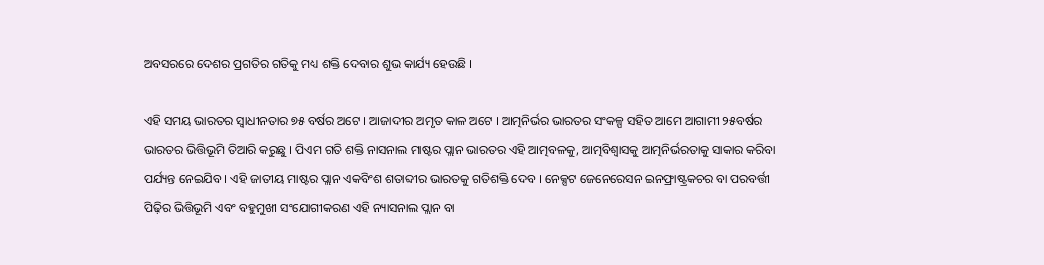ଅବସରରେ ଦେଶର ପ୍ରଗତିର ଗତିକୁ ମଧ୍ୟ ଶକ୍ତି ଦେବାର ଶୁଭ କାର୍ଯ୍ୟ ହେଉଛି ।

ଏହି ସମୟ ଭାରତର ସ୍ୱାଧୀନତାର ୭୫ ବର୍ଷର ଅଟେ । ଆଜାଦୀର ଅମୃତ କାଳ ଅଟେ । ଆତ୍ମନିର୍ଭର ଭାରତର ସଂକଳ୍ପ ସହିତ ଆମେ ଆଗାମୀ ୨୫ବର୍ଷର ଭାରତର ଭିତ୍ତିଭୂମି ତିଆରି କରୁଛୁ । ପିଏମ ଗତି ଶକ୍ତି ନାସନାଲ ମାଷ୍ଟର ପ୍ଲାନ ଭାରତର ଏହି ଆତ୍ମବଳକୁ, ଆତ୍ମବିଶ୍ୱାସକୁ ଆତ୍ମନିର୍ଭରତାକୁ ସାକାର କରିବା ପର୍ଯ୍ୟନ୍ତ ନେଇଯିବ । ଏହି ଜାତୀୟ ମାଷ୍ଟର ପ୍ଲାନ ଏକବିଂଶ ଶତାବ୍ଦୀର ଭାରତକୁ ଗତିଶକ୍ତି ଦେବ । ନେକ୍ସଟ ଜେନେରେସନ ଇନଫ୍ରାଷ୍ଟ୍ରକଚର ବା ପରବର୍ତ୍ତୀ ପିଢ଼ିର ଭିତ୍ତିଭୂମି ଏବଂ ବହୁମୁଖୀ ସଂଯୋଗୀକରଣ ଏହି ନ୍ୟାସନାଲ ପ୍ଲାନ ବା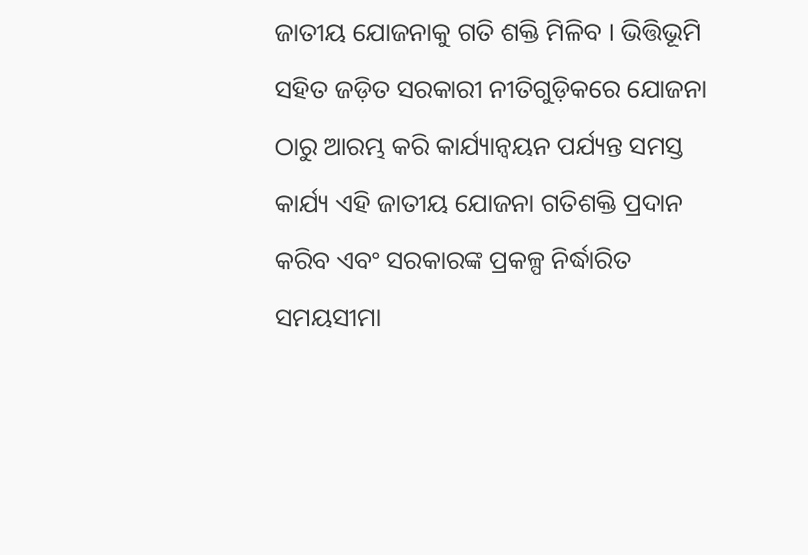ଜାତୀୟ ଯୋଜନାକୁ ଗତି ଶକ୍ତି ମିଳିବ । ଭିତ୍ତିଭୂମି ସହିତ ଜଡ଼ିତ ସରକାରୀ ନୀତିଗୁଡ଼ିକରେ ଯୋଜନା ଠାରୁ ଆରମ୍ଭ କରି କାର୍ଯ୍ୟାନ୍ୱୟନ ପର୍ଯ୍ୟନ୍ତ ସମସ୍ତ କାର୍ଯ୍ୟ ଏହି ଜାତୀୟ ଯୋଜନା ଗତିଶକ୍ତି ପ୍ରଦାନ କରିବ ଏବଂ ସରକାରଙ୍କ ପ୍ରକଳ୍ପ ନିର୍ଦ୍ଧାରିତ ସମୟସୀମା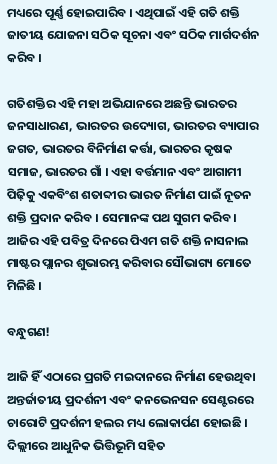ମଧ୍ୟରେ ପୂର୍ଣ୍ଣ ହୋଇପାରିବ । ଏଥିପାଇଁ ଏହି ଗତି ଶକ୍ତି ଜାତୀୟ ଯୋଜନା ସଠିକ ସୂଚନା ଏବଂ ସଠିକ ମାର୍ଗଦର୍ଶନ କରିବ ।

ଗତିଶକ୍ତିର ଏହି ମହା ଅଭିଯାନରେ ଅଛନ୍ତି ଭାରତର ଜନସାଧାରଣ, ଭାରତର ଉଦ୍ୟୋଗ, ଭାରତର ବ୍ୟାପାର ଜଗତ, ଭାରତର ବିନିର୍ମାଣ କର୍ତ୍ତା, ଭାରତର କୃଷକ ସମାଜ, ଭାରତର ଗାଁ । ଏହା ବର୍ତ୍ତମାନ ଏବଂ ଆଗାମୀ ପିଢ଼ିକୁ ଏକବିଂଶ ଶତାବ୍ଦୀର ଭାରତ ନିର୍ମାଣ ପାଇଁ ନୂତନ ଶକ୍ତି ପ୍ରଦାନ କରିବ । ସେମାନଙ୍କ ପଥ ସୁଗମ କରିବ। ଆଜିର ଏହି ପବିତ୍ର ଦିନରେ ପିଏମ ଗତି ଶକ୍ତି ନାସନାଲ ମାଷ୍ଟର ପ୍ଲାନର ଶୁଭାରମ୍ଭ କରିବାର ସୌଭାଗ୍ୟ ମୋତେ ମିଳିଛି ।

ବନ୍ଧୁଗଣ!

ଆଜି ହିଁ ଏଠାରେ ପ୍ରଗତି ମଇଦାନରେ ନିର୍ମାଣ ହେଉଥିବା ଅନ୍ତର୍ଜାତୀୟ ପ୍ରଦର୍ଶନୀ ଏବଂ କନଭେନସନ ସେଣ୍ଟରରେ ଚାରୋଟି ପ୍ରଦର୍ଶନୀ ହଲର ମଧ୍ୟ ଲୋକାର୍ପଣ ହୋଇଛି । ଦିଲ୍ଲୀରେ ଆଧୁନିକ ଭିତ୍ତିଭୂମି ସହିତ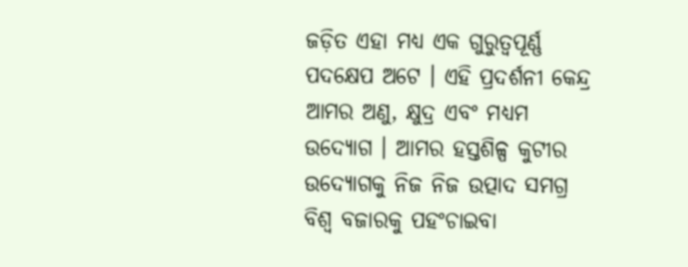ଜଡ଼ିତ ଏହା ମଧ୍ୟ ଏକ ଗୁରୁତ୍ୱପୂର୍ଣ୍ଣ ପଦକ୍ଷେପ ଅଟେ । ଏହି ପ୍ରଦର୍ଶନୀ କେନ୍ଦ୍ର ଆମର ଅଣୁ, କ୍ଷୁଦ୍ର ଏବଂ ମଧ୍ୟମ ଉଦ୍ୟୋଗ । ଆମର ହସ୍ତଶିଳ୍ପ କୁଟୀର ଉଦ୍ୟୋଗକୁ ନିଜ ନିଜ ଉତ୍ପାଦ ସମଗ୍ର ବିଶ୍ୱ ବଜାରକୁ ପହଂଚାଇବା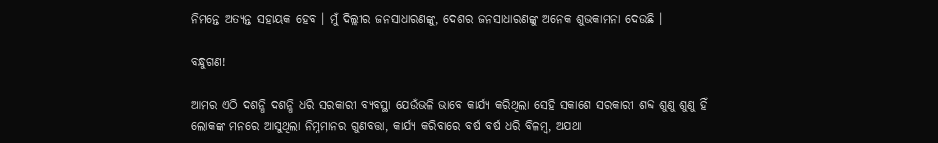ନିମନ୍ତେ ଅତ୍ୟନ୍ତ ସହାୟକ ହେବ । ମୁଁ ଦିଲ୍ଲୀର ଜନସାଧାରଣଙ୍କୁ, ଦେଶର ଜନସାଧାରଣଙ୍କୁ ଅନେକ ଶୁଭକାମନା ଦେଉଛି ।

ବନ୍ଧୁଗଣ!

ଆମର ଏଠି ଦଶନ୍ଧି ଦଶନ୍ଧି ଧରି ସରକାରୀ ବ୍ୟବସ୍ଥା ଯେଉଁଭଳି ଭାବେ କାର୍ଯ୍ୟ କରିଥିଲା ସେହି ସକାଶେ ସରକାରୀ ଶବ୍ଦ ଶୁଣୁ ଶୁଣୁ ହିଁ ଲୋକଙ୍କ ମନରେ ଆସୁଥିଲା ନିମ୍ନମାନର ଗୁଣବତ୍ତା, କାର୍ଯ୍ୟ କରିବାରେ ବର୍ଷ ବର୍ଷ ଧରି ବିଳମ୍ବ, ଅଯଥା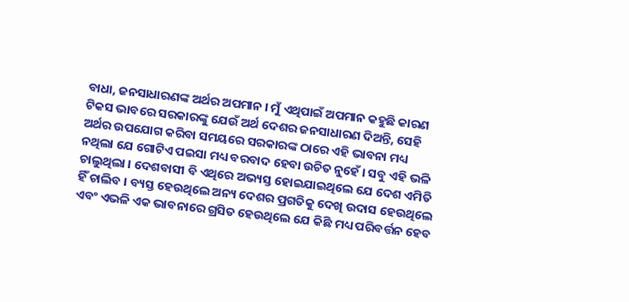ବାଧା, ଜନସାଧାରଣଙ୍କ ଅର୍ଥର ଅପମାନ । ମୁଁ ଏଥିପାଇଁ ଅପମାନ କହୁଛି କାରଣ ଟିକସ ଭାବରେ ସରକାରଙ୍କୁ ଯେଉଁ ଅର୍ଥ ଦେଶର ଜନସାଧାରଣ ଦିଅନ୍ତି, ସେହି ଅର୍ଥର ଉପଯୋଗ କରିବା ସମୟରେ ସରକାରଙ୍କ ଠାରେ ଏହି ଭାବନା ମଧ୍ୟ ନଥିଲା ଯେ ଗୋଟିଏ ପଇସା ମଧ୍ୟ ବରବାଦ ହେବା ଉଚିତ ନୁହେଁ । ସବୁ ଏହି ଭଳି ଚାଲୁଥିଲା । ଦେଶବାସୀ ବି ଏଥିରେ ଅଭ୍ୟସ୍ତ ହୋଇଯାଇଥିଲେ ଯେ ଦେଶ ଏମିତି ହିଁ ଚାଲିବ । ବ୍ୟସ୍ତ ହେଉଥିଲେ ଅନ୍ୟ ଦେଶର ପ୍ରଗତିକୁ ଦେଖି ଉଦାସ ହେଉଥିଲେ ଏବଂ ଏଭଳି ଏକ ଭାବନାରେ ଗ୍ରସିତ ହେଉଥିଲେ ଯେ କିଛି ମଧ୍ୟ ପରିବର୍ତ୍ତନ ହେବ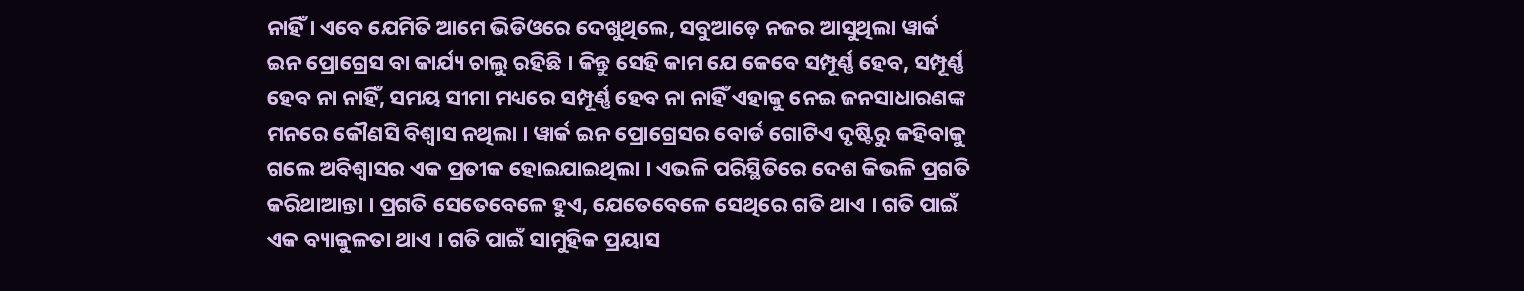ନାହିଁ । ଏବେ ଯେମିତି ଆମେ ଭିଡିଓରେ ଦେଖୁଥିଲେ, ସବୁଆଡ଼େ ନଜର ଆସୁଥିଲା ୱାର୍କ ଇନ ପ୍ରୋଗ୍ରେସ ବା କାର୍ଯ୍ୟ ଚାଲୁ ରହିଛି । କିନ୍ତୁ ସେହି କାମ ଯେ କେବେ ସମ୍ପୂର୍ଣ୍ଣ ହେବ, ସମ୍ପୂର୍ଣ୍ଣ ହେବ ନା ନାହିଁ, ସମୟ ସୀମା ମଧ୍ୟରେ ସମ୍ପୂର୍ଣ୍ଣ ହେବ ନା ନାହିଁ ଏହାକୁ ନେଇ ଜନସାଧାରଣଙ୍କ ମନରେ କୌଣସି ବିଶ୍ୱାସ ନଥିଲା । ୱାର୍କ ଇନ ପ୍ରୋଗ୍ରେସର ବୋର୍ଡ ଗୋଟିଏ ଦୃଷ୍ଟିରୁ କହିବାକୁ ଗଲେ ଅବିଶ୍ୱାସର ଏକ ପ୍ରତୀକ ହୋଇଯାଇଥିଲା । ଏଭଳି ପରିସ୍ଥିତିରେ ଦେଶ କିଭଳି ପ୍ରଗତି କରିଥାଆନ୍ତା । ପ୍ରଗତି ସେତେବେଳେ ହୁଏ, ଯେତେବେଳେ ସେଥିରେ ଗତି ଥାଏ । ଗତି ପାଇଁ ଏକ ବ୍ୟାକୁଳତା ଥାଏ । ଗତି ପାଇଁ ସାମୁହିକ ପ୍ରୟାସ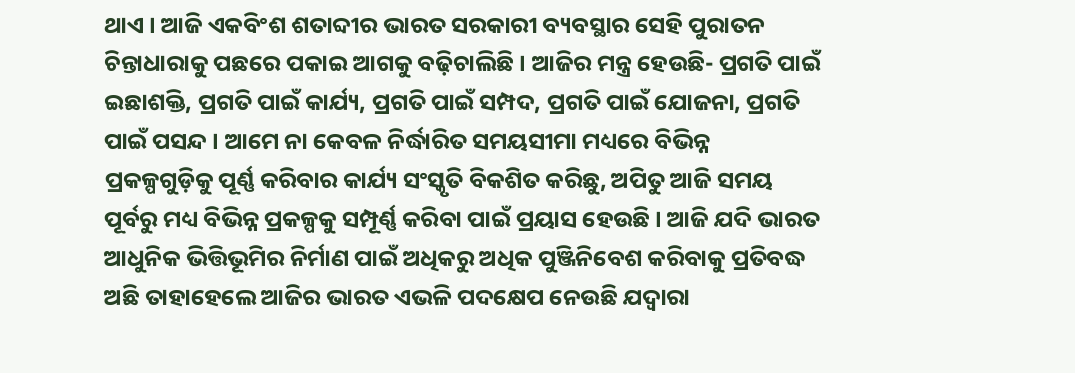ଥାଏ । ଆଜି ଏକବିଂଶ ଶତାବ୍ଦୀର ଭାରତ ସରକାରୀ ବ୍ୟବସ୍ଥାର ସେହି ପୁରାତନ ଚିନ୍ତାଧାରାକୁ ପଛରେ ପକାଇ ଆଗକୁ ବଢ଼ିଚାଲିଛି । ଆଜିର ମନ୍ତ୍ର ହେଉଛି- ପ୍ରଗତି ପାଇଁ ଇଛାଶକ୍ତି, ପ୍ରଗତି ପାଇଁ କାର୍ଯ୍ୟ, ପ୍ରଗତି ପାଇଁ ସମ୍ପଦ, ପ୍ରଗତି ପାଇଁ ଯୋଜନା, ପ୍ରଗତି ପାଇଁ ପସନ୍ଦ । ଆମେ ନା କେବଳ ନିର୍ଦ୍ଧାରିତ ସମୟସୀମା ମଧ୍ୟରେ ବିଭିନ୍ନ ପ୍ରକଳ୍ପଗୁଡ଼ିକୁ ପୂର୍ଣ୍ଣ କରିବାର କାର୍ଯ୍ୟ ସଂସ୍କୃତି ବିକଶିତ କରିଛୁ, ଅପିତୁ ଆଜି ସମୟ ପୂର୍ବରୁ ମଧ୍ୟ ବିଭିନ୍ନ ପ୍ରକଳ୍ପକୁ ସମ୍ପୂର୍ଣ୍ଣ କରିବା ପାଇଁ ପ୍ରୟାସ ହେଉଛି । ଆଜି ଯଦି ଭାରତ ଆଧୁନିକ ଭିତ୍ତିଭୂମିର ନିର୍ମାଣ ପାଇଁ ଅଧିକରୁ ଅଧିକ ପୁଞ୍ଜିନିବେଶ କରିବାକୁ ପ୍ରତିବଦ୍ଧ ଅଛି ତାହାହେଲେ ଆଜିର ଭାରତ ଏଭଳି ପଦକ୍ଷେପ ନେଉଛି ଯଦ୍ୱାରା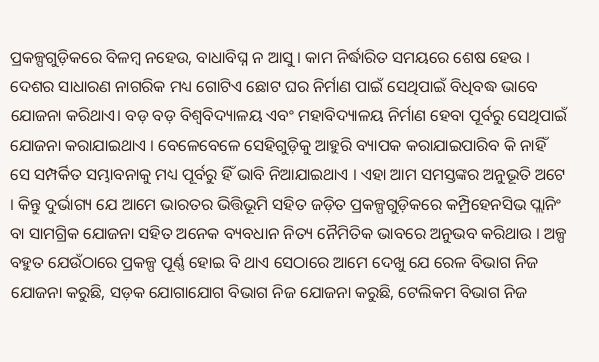ପ୍ରକଳ୍ପଗୁଡ଼ିକରେ ବିଳମ୍ବ ନହେଉ, ବାଧାବିଘ୍ନ ନ ଆସୁ । କାମ ନିର୍ଦ୍ଧାରିତ ସମୟରେ ଶେଷ ହେଉ । ଦେଶର ସାଧାରଣ ନାଗରିକ ମଧ୍ୟ ଗୋଟିଏ ଛୋଟ ଘର ନିର୍ମାଣ ପାଇଁ ସେଥିପାଇଁ ବିଧିବଦ୍ଧ ଭାବେ ଯୋଜନା କରିଥାଏ। ବଡ଼ ବଡ଼ ବିଶ୍ୱବିଦ୍ୟାଳୟ ଏବଂ ମହାବିଦ୍ୟାଳୟ ନିର୍ମାଣ ହେବା ପୂର୍ବରୁ ସେଥିପାଇଁ ଯୋଜନା କରାଯାଇଥାଏ । ବେଳେବେଳେ ସେହିଗୁଡ଼ିକୁ ଆହୁରି ବ୍ୟାପକ କରାଯାଇପାରିବ କି ନାହିଁ ସେ ସମ୍ପର୍କିତ ସମ୍ଭାବନାକୁ ମଧ୍ୟ ପୂର୍ବରୁ ହିଁ ଭାବି ନିଆଯାଇଥାଏ । ଏହା ଆମ ସମସ୍ତଙ୍କର ଅନୁଭୂତି ଅଟେ । କିନ୍ତୁ ଦୁର୍ଭାଗ୍ୟ ଯେ ଆମେ ଭାରତର ଭିତ୍ତିଭୂମି ସହିତ ଜଡ଼ିତ ପ୍ରକଳ୍ପଗୁଡ଼ିକରେ କମ୍ପ୍ରିହେନସିଭ ପ୍ଲାନିଂ ବା ସାମଗ୍ରିକ ଯୋଜନା ସହିତ ଅନେକ ବ୍ୟବଧାନ ନିତ୍ୟ ନୈମିତିକ ଭାବରେ ଅନୁଭବ କରିଥାଉ । ଅଳ୍ପ ବହୁତ ଯେଉଁଠାରେ ପ୍ରକଳ୍ପ ପୂର୍ଣ୍ଣ ହୋଇ ବି ଥାଏ ସେଠାରେ ଆମେ ଦେଖୁ ଯେ ରେଳ ବିଭାଗ ନିଜ ଯୋଜନା କରୁଛି, ସଡ଼କ ଯୋଗାଯୋଗ ବିଭାଗ ନିଜ ଯୋଜନା କରୁଛି, ଟେଲିକମ ବିଭାଗ ନିଜ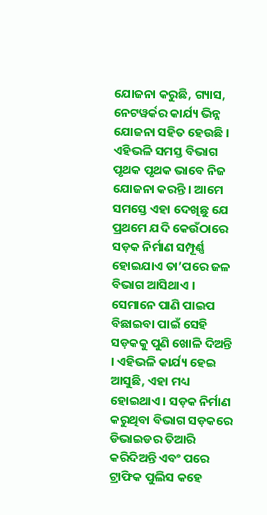ଯୋଜନା କରୁଛି, ଗ୍ୟାସ, ନେଟୱର୍କର କାର୍ଯ୍ୟ ଭିନ୍ନ ଯୋଜନା ସହିତ ହେଉଛି । ଏହିଭଳି ସମସ୍ତ ବିଭାଗ ପୃଥକ ପୃଥକ ଭାବେ ନିଜ ଯୋଜନା କରନ୍ତି । ଆମେ ସମସ୍ତେ ଏହା ଦେଖିଛୁ ଯେ ପ୍ରଥମେ ଯଦି କେଉଁଠାରେ ସଡ଼କ ନିର୍ମାଣ ସମ୍ପୂର୍ଣ୍ଣ ହୋଇଯାଏ ତା’ପରେ ଜଳ ବିଭାଗ ଆସିଥାଏ । ସେମାନେ ପାଣି ପାଇପ ବିଛାଇବା ପାଇଁ ସେହି ସଡ଼କକୁ ପୁଣି ଖୋଳି ଦିଅନ୍ତି । ଏହିଭଳି କାର୍ଯ୍ୟ ହେଇ ଆସୁଛି, ଏହା ମଧ୍ୟ ହୋଇଥାଏ । ସଡ଼କ ନିର୍ମାଣ କରୁଥିବା ବିଭାଗ ସଡ଼କରେ ଡିଭାଇଡର ତିଆରି କରିଦିଅନ୍ତି ଏବଂ ପରେ ଟ୍ରାଫିକ ପୁଲିସ କହେ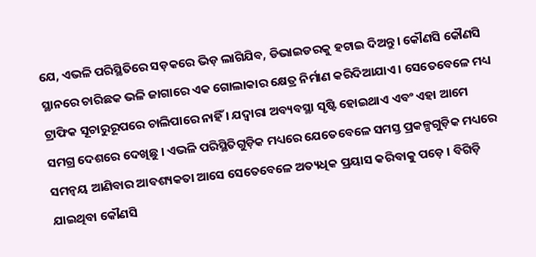ଯେ, ଏଭଳି ପରିସ୍ଥିତିରେ ସଡ଼କରେ ଭିଡ଼ ଲାଗିଯିବ, ଡିଭାଇଡରକୁ ହଟାଇ ଦିଅନ୍ତୁ। କୌଣସି କୌଣସି ସ୍ଥାନରେ ଚାରିଛକ ଭଳି ଜାଗାରେ ଏକ ଗୋଲାକାର କ୍ଷେତ୍ର ନିର୍ମାଣ କରିଦିଆଯାଏ । ସେତେବେଳେ ମଧ୍ୟ ଟ୍ରାଫିକ ସୂଚାରୁରୂପରେ ଚାଲିପାରେ ନାହିଁ । ଯଦ୍ୱାରା ଅବ୍ୟବସ୍ଥା ସୃଷ୍ଟି ହୋଇଥାଏ ଏବଂ ଏହା ଆମେ ସମଗ୍ର ଦେଶରେ ଦେଖିଛୁ । ଏଭଳି ପରିସ୍ଥିତିଗୁଡ଼ିକ ମଧ୍ୟରେ ଯେତେବେଳେ ସମସ୍ତ ପ୍ରକଳ୍ପଗୁଡ଼ିକ ମଧ୍ୟରେ ସମନ୍ୱୟ ଆଣିବାର ଆବଶ୍ୟକତା ଆସେ ସେତେବେଳେ ଅତ୍ୟଧିକ ପ୍ରୟାସ କରିବାକୁ ପଡ଼େ । ବିଗିଡ଼ି ଯାଇଥିବା କୌଣସି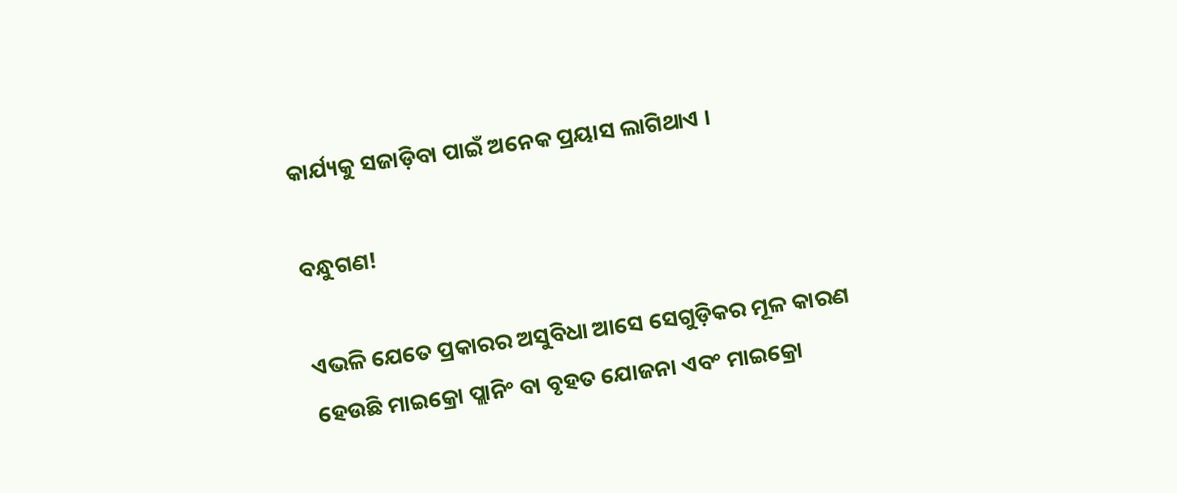କାର୍ଯ୍ୟକୁ ସଜାଡ଼ିବା ପାଇଁ ଅନେକ ପ୍ରୟାସ ଲାଗିଥାଏ ।

ବନ୍ଧୁଗଣ!

ଏଭଳି ଯେତେ ପ୍ରକାରର ଅସୁବିଧା ଆସେ ସେଗୁଡ଼ିକର ମୂଳ କାରଣ ହେଉଛି ମାଇକ୍ରୋ ପ୍ଲାନିଂ ବା ବୃହତ ଯୋଜନା ଏବଂ ମାଇକ୍ରୋ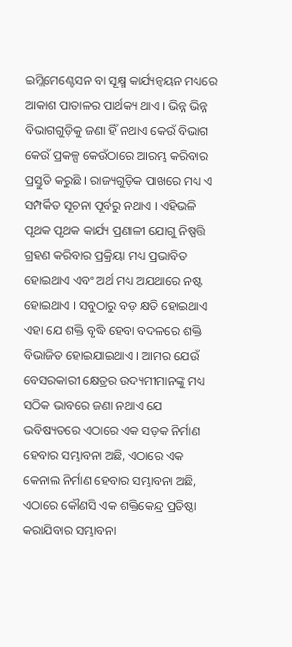ଇମ୍ଲିମେଣ୍ଟେସନ ବା ସୂକ୍ଷ୍ମ କାର୍ଯ୍ୟନ୍ୱୟନ ମଧ୍ୟରେ ଆକାଶ ପାତାଳର ପାର୍ଥକ୍ୟ ଥାଏ । ଭିନ୍ନ ଭିନ୍ନ ବିଭାଗଗୁଡ଼ିକୁ ଜଣା ହିଁ ନଥାଏ କେଉଁ ବିଭାଗ କେଉଁ ପ୍ରକଳ୍ପ କେଉଁଠାରେ ଆରମ୍ଭ କରିବାର ପ୍ରସ୍ତୁତି କରୁଛି । ରାଜ୍ୟଗୁଡ଼ିକ ପାଖରେ ମଧ୍ୟ ଏ ସମ୍ପର୍କିତ ସୂଚନା ପୂର୍ବରୁ ନଥାଏ । ଏହିଭଳି ପୃଥକ ପୃଥକ କାର୍ଯ୍ୟ ପ୍ରଣାଳୀ ଯୋଗୁ ନିଷ୍ପତ୍ତି ଗ୍ରହଣ କରିବାର ପ୍ରକ୍ରିୟା ମଧ୍ୟ ପ୍ରଭାବିତ ହୋଇଥାଏ ଏବଂ ଅର୍ଥ ମଧ୍ୟ ଅଯଥାରେ ନଷ୍ଟ ହୋଇଥାଏ । ସବୁଠାରୁ ବଡ଼ କ୍ଷତି ହୋଇଥାଏ ଏହା ଯେ ଶକ୍ତି ବୃଦ୍ଧି ହେବା ବଦଳରେ ଶକ୍ତି ବିଭାଜିତ ହୋଇଯାଇଥାଏ । ଆମର ଯେଉଁ ବେସରକାରୀ କ୍ଷେତ୍ରର ଉଦ୍ୟମୀମାନଙ୍କୁ ମଧ୍ୟ ସଠିକ ଭାବରେ ଜଣା ନଥାଏ ଯେ ଭବିଷ୍ୟତରେ ଏଠାରେ ଏକ ସଡ଼କ ନିର୍ମାଣ ହେବାର ସମ୍ଭାବନା ଅଛି, ଏଠାରେ ଏକ କେନାଲ ନିର୍ମାଣ ହେବାର ସମ୍ଭାବନା ଅଛି, ଏଠାରେ କୌଣସି ଏକ ଶକ୍ତିକେନ୍ଦ୍ର ପ୍ରତିଷ୍ଠା କରାଯିବାର ସମ୍ଭାବନା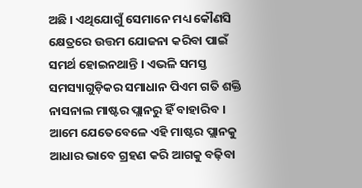ଅଛି । ଏଥିଯୋଗୁଁ ସେମାନେ ମଧ୍ୟ କୌଣସି କ୍ଷେତ୍ରରେ ଉତ୍ତମ ଯୋଜନା କରିବା ପାଇଁ ସମର୍ଥ ହୋଇନଥାନ୍ତି । ଏଭଳି ସମସ୍ତ ସମସ୍ୟାଗୁଡ଼ିକର ସମାଧାନ ପିଏମ ଗତି ଶକ୍ତି ନାସନାଲ ମାଷ୍ଟର ପ୍ଲାନରୁ ହିଁ ବାହାରିବ । ଆମେ ଯେତେବେଳେ ଏହି ମାଷ୍ଟର ପ୍ଲାନକୁ ଆଧାର ଭାବେ ଗ୍ରହଣ କରି ଆଗକୁ ବଢ଼ିବା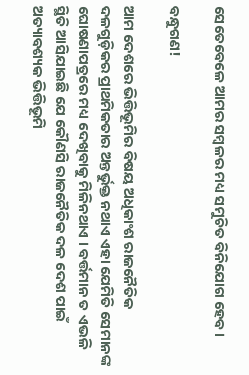ସେତେବେଳେ ଆମର ସମ୍ବଳର ମଧ୍ୟ ସମୁଚିତ ବିନିଯୋଗ ହେବ ।

ବନ୍ଧୁଗଣ!

ଆମ ଦେଶରେ ଭିତ୍ତିଭୂମିର ବିଷୟ ଅଧିକାଂଶ ରାଜନୈତିକ ଦଳଗୁଡ଼ିକର ପ୍ରାଥମିକତାର ଅନ୍ତର୍ଭୁକ୍ତ ନଥାଏ ଏହା ଯେମିତି ସେମାନଙ୍କ ଘୋଷଣାପତ୍ରରେ ମଧ୍ୟ ଦେଖିବାକୁ ମିଳିନଥାଏ । ବର୍ତ୍ତମାନ ତ ଏଭଳି ସ୍ଥିତି ଆସିଯାଇଛି ଯେ କୌଣସି ରାଜନୈତିକ ଦଳ ଦେଶ ପାଇଁ ଅତ୍ୟାବଶ୍ୟକ ଭିତ୍ତିଭୂମି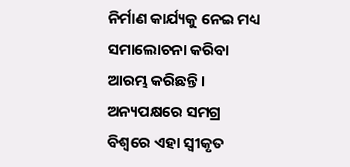ନିର୍ମାଣ କାର୍ଯ୍ୟକୁ ନେଇ ମଧ୍ୟ ସମାଲୋଚନା କରିବା ଆରମ୍ଭ କରିଛନ୍ତି । ଅନ୍ୟପକ୍ଷରେ ସମଗ୍ର ବିଶ୍ୱରେ ଏହା ସ୍ୱୀକୃତ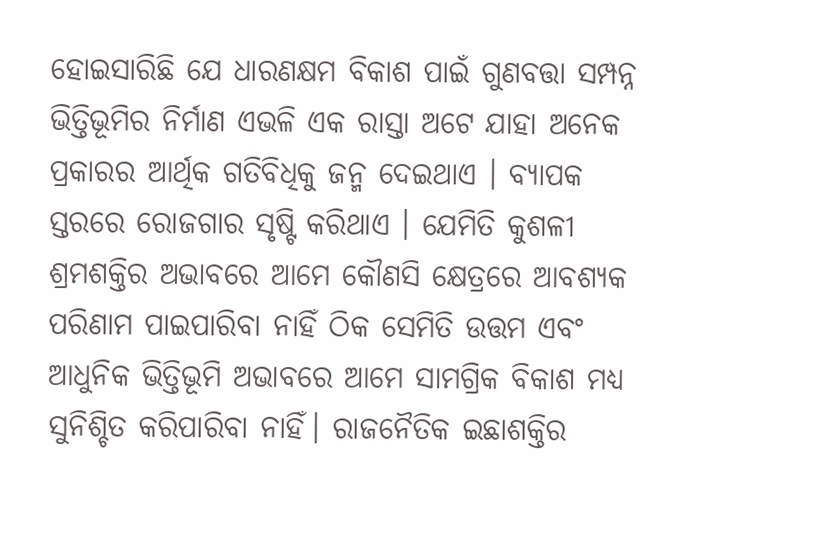ହୋଇସାରିଛି ଯେ ଧାରଣକ୍ଷମ ବିକାଶ ପାଇଁ ଗୁଣବତ୍ତା ସମ୍ପନ୍ନ ଭିତ୍ତିଭୂମିର ନିର୍ମାଣ ଏଭଳି ଏକ ରାସ୍ତା ଅଟେ ଯାହା ଅନେକ ପ୍ରକାରର ଆର୍ଥିକ ଗତିବିଧିକୁ ଜନ୍ମ ଦେଇଥାଏ । ବ୍ୟାପକ ସ୍ତରରେ ରୋଜଗାର ସୃଷ୍ଟି କରିଥାଏ । ଯେମିତି କୁଶଳୀ ଶ୍ରମଶକ୍ତିର ଅଭାବରେ ଆମେ କୌଣସି କ୍ଷେତ୍ରରେ ଆବଶ୍ୟକ ପରିଣାମ ପାଇପାରିବା ନାହିଁ ଠିକ ସେମିତି ଉତ୍ତମ ଏବଂ ଆଧୁନିକ ଭିତ୍ତିଭୂମି ଅଭାବରେ ଆମେ ସାମଗ୍ରିକ ବିକାଶ ମଧ୍ୟ ସୁନିଶ୍ଚିତ କରିପାରିବା ନାହିଁ। ରାଜନୈତିକ ଇଛାଶକ୍ତିର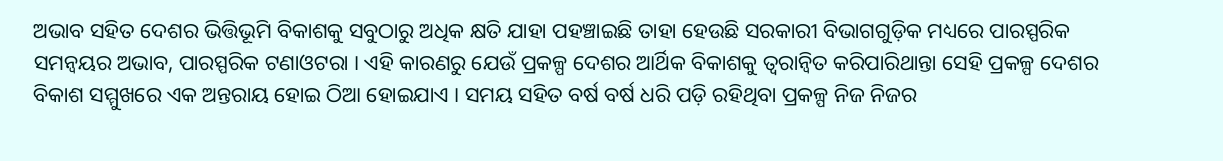ଅଭାବ ସହିତ ଦେଶର ଭିତ୍ତିଭୂମି ବିକାଶକୁ ସବୁଠାରୁ ଅଧିକ କ୍ଷତି ଯାହା ପହଞ୍ଚାଇଛି ତାହା ହେଉଛି ସରକାରୀ ବିଭାଗଗୁଡ଼ିକ ମଧ୍ୟରେ ପାରସ୍ପରିକ ସମନ୍ୱୟର ଅଭାବ, ପାରସ୍ପରିକ ଟଣାଓଟରା । ଏହି କାରଣରୁ ଯେଉଁ ପ୍ରକଳ୍ପ ଦେଶର ଆର୍ଥିକ ବିକାଶକୁ ତ୍ୱରାନ୍ୱିତ କରିପାରିଥାନ୍ତା ସେହି ପ୍ରକଳ୍ପ ଦେଶର ବିକାଶ ସମ୍ମୁଖରେ ଏକ ଅନ୍ତରାୟ ହୋଇ ଠିଆ ହୋଇଯାଏ । ସମୟ ସହିତ ବର୍ଷ ବର୍ଷ ଧରି ପଡ଼ି ରହିଥିବା ପ୍ରକଳ୍ପ ନିଜ ନିଜର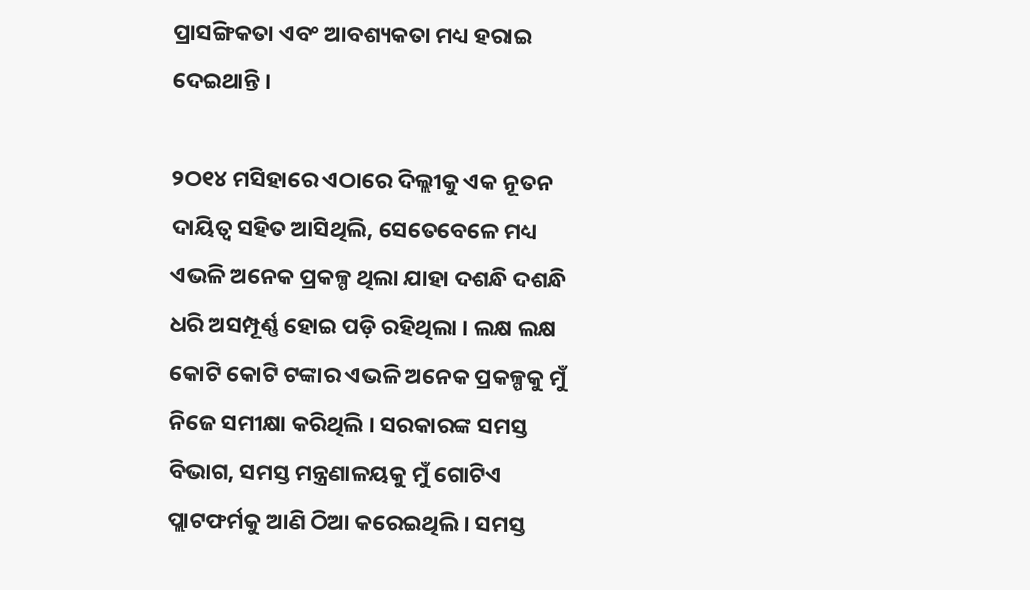ପ୍ରାସଙ୍ଗିକତା ଏବଂ ଆବଶ୍ୟକତା ମଧ୍ୟ ହରାଇ ଦେଇଥାନ୍ତି ।

୨ଠ୧୪ ମସିହାରେ ଏଠାରେ ଦିଲ୍ଲୀକୁ ଏକ ନୂତନ ଦାୟିତ୍ୱ ସହିତ ଆସିଥିଲି, ସେତେବେଳେ ମଧ୍ୟ ଏଭଳି ଅନେକ ପ୍ରକଳ୍ପ ଥିଲା ଯାହା ଦଶନ୍ଧି ଦଶନ୍ଧି ଧରି ଅସମ୍ପୂର୍ଣ୍ଣ ହୋଇ ପଡ଼ି ରହିଥିଲା । ଲକ୍ଷ ଲକ୍ଷ କୋଟି କୋଟି ଟଙ୍କାର ଏଭଳି ଅନେକ ପ୍ରକଳ୍ପକୁ ମୁଁ ନିଜେ ସମୀକ୍ଷା କରିଥିଲି । ସରକାରଙ୍କ ସମସ୍ତ ବିଭାଗ, ସମସ୍ତ ମନ୍ତ୍ରଣାଳୟକୁ ମୁଁ ଗୋଟିଏ ପ୍ଲାଟଫର୍ମକୁ ଆଣି ଠିଆ କରେଇଥିଲି । ସମସ୍ତ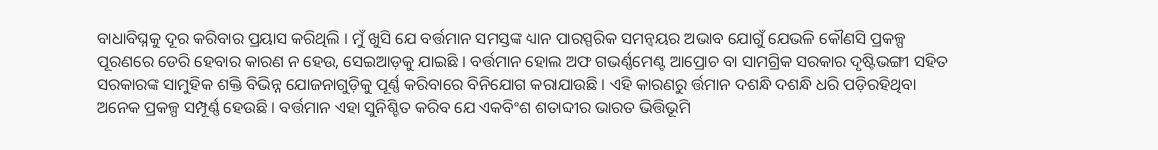ବାଧାବିଘ୍ନକୁ ଦୂର କରିବାର ପ୍ରୟାସ କରିଥିଲି । ମୁଁ ଖୁସି ଯେ ବର୍ତ୍ତମାନ ସମସ୍ତଙ୍କ ଧ୍ୟାନ ପାରସ୍ପରିକ ସମନ୍ୱୟର ଅଭାବ ଯୋଗୁଁ ଯେଭଳି କୌଣସି ପ୍ରକଳ୍ପ ପୂରଣରେ ଡେରି ହେବାର କାରଣ ନ ହେଉ, ସେଇଆଡ଼କୁ ଯାଇଛି । ବର୍ତ୍ତମାନ ହୋଲ ଅଫ ଗଭର୍ଣ୍ଣମେଣ୍ଟ ଆପ୍ରୋଚ ବା ସାମଗ୍ରିକ ସରକାର ଦୃଷ୍ଟିଭଙ୍ଗୀ ସହିତ ସରକାରଙ୍କ ସାମୁହିକ ଶକ୍ତି ବିଭିନ୍ନ ଯୋଜନାଗୁଡ଼ିକୁ ପୂର୍ଣ୍ଣ କରିବାରେ ବିନିଯୋଗ କରାଯାଉଛି । ଏହି କାରଣରୁ ର୍ତ୍ତମାନ ଦଶନ୍ଧି ଦଶନ୍ଧି ଧରି ପଡ଼ିରହିଥିବା ଅନେକ ପ୍ରକଳ୍ପ ସମ୍ପୂର୍ଣ୍ଣ ହେଉଛି । ବର୍ତ୍ତମାନ ଏହା ସୁନିଶ୍ଚିତ କରିବ ଯେ ଏକବିଂଶ ଶତାବ୍ଦୀର ଭାରତ ଭିତ୍ତିଭୂମି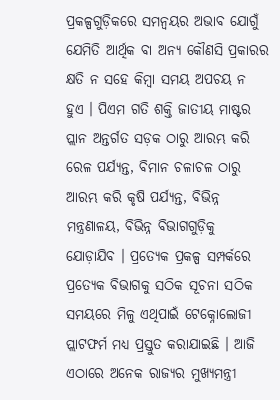ପ୍ରକଳ୍ପଗୁଡ଼ିକରେ ସମନ୍ୱୟର ଅଭାବ ଯୋଗୁଁ ଯେମିତି ଆର୍ଥିକ ବା ଅନ୍ୟ କୌଣସି ପ୍ରକାରର କ୍ଷତି ନ ସହେ କିମ୍ବା ସମୟ ଅପଚୟ ନ ହୁଏ । ପିଏମ ଗତି ଶକ୍ତି ଜାତୀୟ ମାଷ୍ଟର ପ୍ଲାନ ଅନ୍ତର୍ଗତ ସଡ଼କ ଠାରୁ ଆରମ୍ଭ କରି ରେଳ ପର୍ଯ୍ୟନ୍ତ, ବିମାନ ଚଳାଚଳ ଠାରୁ ଆରମ୍ଭ କରି କୃଷି ପର୍ଯ୍ୟନ୍ତ, ବିଭିନ୍ନ ମନ୍ତ୍ରଣାଳୟ, ବିଭିନ୍ନ ବିଭାଗଗୁଡ଼ିକୁ ଯୋଡ଼ାଯିବ । ପ୍ରତ୍ୟେକ ପ୍ରକଳ୍ପ ସମ୍ପର୍କରେ ପ୍ରତ୍ୟେକ ବିଭାଗକୁ ସଠିକ ସୂଚନା ସଠିକ ସମୟରେ ମିଳୁ ଏଥିପାଇଁ ଟେକ୍ନୋଲୋଜୀ ପ୍ଲାଟଫର୍ମ ମଧ୍ୟ ପ୍ରସ୍ତୁତ କରାଯାଇଛି । ଆଜି ଏଠାରେ ଅନେକ ରାଜ୍ୟର ମୁଖ୍ୟମନ୍ତ୍ରୀ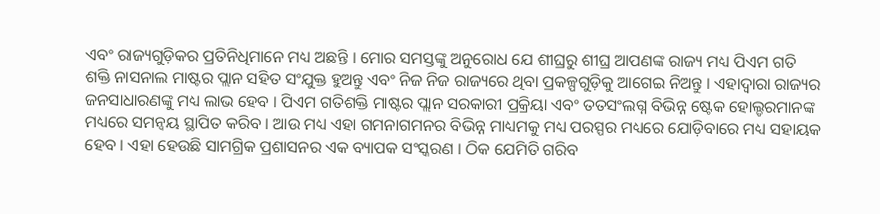ଏବଂ ରାଜ୍ୟଗୁଡ଼ିକର ପ୍ରତିନିଧିମାନେ ମଧ୍ୟ ଅଛନ୍ତି । ମୋର ସମସ୍ତଙ୍କୁ ଅନୁରୋଧ ଯେ ଶୀଘ୍ରରୁ ଶୀଘ୍ର ଆପଣଙ୍କ ରାଜ୍ୟ ମଧ୍ୟ ପିଏମ ଗତି ଶକ୍ତି ନାସନାଲ ମାଷ୍ଟର ପ୍ଲାନ ସହିତ ସଂଯୁକ୍ତ ହୁଅନ୍ତୁ ଏବଂ ନିଜ ନିଜ ରାଜ୍ୟରେ ଥିବା ପ୍ରକଳ୍ପଗୁଡ଼ିକୁ ଆଗେଇ ନିଅନ୍ତୁ । ଏହାଦ୍ୱାରା ରାଜ୍ୟର ଜନସାଧାରଣଙ୍କୁ ମଧ୍ୟ ଲାଭ ହେବ । ପିଏମ ଗତିଶକ୍ତି ମାଷ୍ଟର ପ୍ଲାନ ସରକାରୀ ପ୍ରକ୍ରିୟା ଏବଂ ତତସଂଲଗ୍ନ ବିଭିନ୍ନ ଷ୍ଟେକ ହୋଲ୍ଡରମାନଙ୍କ ମଧ୍ୟରେ ସମନ୍ୱୟ ସ୍ଥାପିତ କରିବ । ଆଉ ମଧ୍ୟ ଏହା ଗମନାଗମନର ବିଭିନ୍ନ ମାଧ୍ୟମକୁ ମଧ୍ୟ ପରସ୍ପର ମଧ୍ୟରେ ଯୋଡ଼ିବାରେ ମଧ୍ୟ ସହାୟକ ହେବ । ଏହା ହେଉଛି ସାମଗ୍ରିକ ପ୍ରଶାସନର ଏକ ବ୍ୟାପକ ସଂସ୍କରଣ । ଠିକ ଯେମିତି ଗରିବ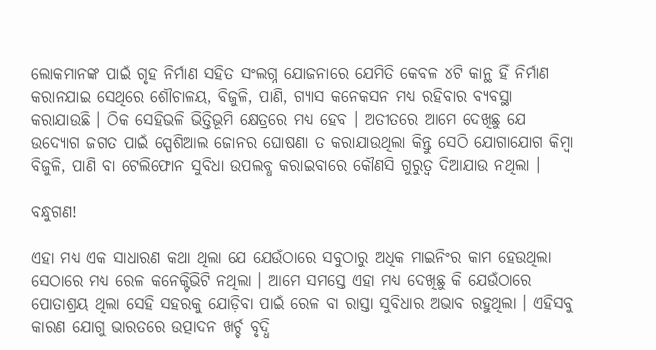ଲୋକମାନଙ୍କ ପାଇଁ ଗୃହ ନିର୍ମାଣ ସହିତ ସଂଲଗ୍ନ ଯୋଜନାରେ ଯେମିତି କେବଳ ୪ଟି କାନ୍ଥ ହିଁ ନିର୍ମାଣ କରାନଯାଇ ସେଥିରେ ଶୌଚାଳୟ, ବିଜୁଳି, ପାଣି, ଗ୍ୟାସ କନେକସନ ମଧ୍ୟ ରହିବାର ବ୍ୟବସ୍ଥା କରାଯାଉଛି । ଠିକ ସେହିଭଳି ଭିତ୍ତିଭୂମି କ୍ଷେତ୍ରରେ ମଧ୍ୟ ହେବ । ଅତୀତରେ ଆମେ ଦେଖିଛୁ ଯେ ଉଦ୍ୟୋଗ ଜଗତ ପାଇଁ ସ୍ପେଶିଆଲ ଜୋନର ଘୋଷଣା ତ କରାଯାଉଥିଲା କିନ୍ତୁ ସେଠି ଯୋଗାଯୋଗ କିମ୍ବା ବିଜୁଳି, ପାଣି ବା ଟେଲିଫୋନ ସୁବିଧା ଉପଲବ୍ଧ କରାଇବାରେ କୌଣସି ଗୁରୁତ୍ୱ ଦିଆଯାଉ ନଥିଲା ।

ବନ୍ଧୁଗଣ!

ଏହା ମଧ୍ୟ ଏକ ସାଧାରଣ କଥା ଥିଲା ଯେ ଯେଉଁଠାରେ ସବୁଠାରୁ ଅଧିକ ମାଇନିଂର କାମ ହେଉଥିଲା ସେଠାରେ ମଧ୍ୟ ରେଳ କନେକ୍ଟିଭିଟି ନଥିଲା । ଆମେ ସମସ୍ତେ ଏହା ମଧ୍ୟ ଦେଖିଛୁ କି ଯେଉଁଠାରେ ପୋତାଶ୍ରୟ ଥିଲା ସେହି ସହରକୁ ଯୋଡ଼ିବା ପାଇଁ ରେଳ ବା ରାସ୍ତା ସୁବିଧାର ଅଭାବ ରହୁଥିଲା । ଏହିସବୁ କାରଣ ଯୋଗୁ ଭାରତରେ ଉତ୍ପାଦନ ଖର୍ଚ୍ଚ ବୃଦ୍ଧି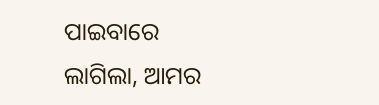ପାଇବାରେ ଲାଗିଲା, ଆମର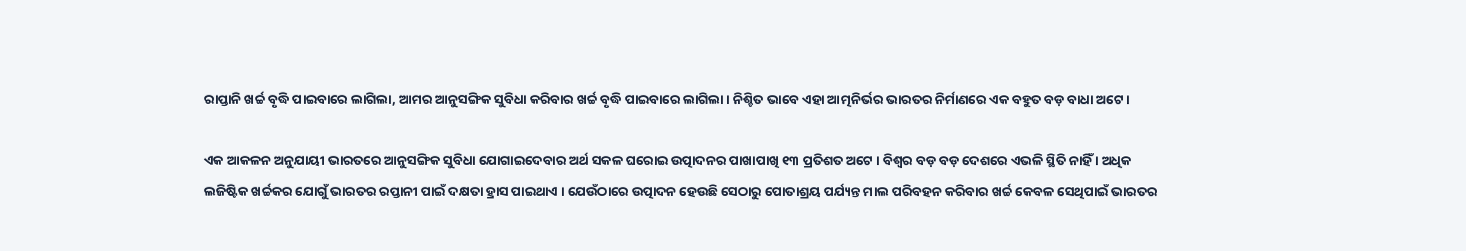ରାପ୍ତାନି ଖର୍ଚ୍ଚ ବୃଦ୍ଧି ପାଇବାରେ ଲାଗିଲା, ଆମର ଆନୁସଙ୍ଗିକ ସୁବିଧା କରିବାର ଖର୍ଚ୍ଚ ବୃଦ୍ଧି ପାଇବାରେ ଲାଗିଲା । ନିଶ୍ଚିତ ଭାବେ ଏହା ଆତ୍ମନିର୍ଭର ଭାରତର ନିର୍ମାଣରେ ଏକ ବହୁତ ବଡ଼ ବାଧା ଅଟେ ।

ଏକ ଆକଳନ ଅନୁଯାୟୀ ଭାରତରେ ଆନୁସଙ୍ଗିକ ସୁବିଧା ଯୋଗାଇଦେବାର ଅର୍ଥ ସକଳ ଘରୋଇ ଉତ୍ପାଦନର ପାଖାପାଖି ୧୩ ପ୍ରତିଶତ ଅଟେ । ବିଶ୍ୱର ବଡ଼ ବଡ଼ ଦେଶରେ ଏଭଳି ସ୍ଥିତି ନାହିଁ । ଅଧିକ ଲଜିଷ୍ଟିକ ଖର୍ଚ୍ଚକର ଯୋଗୁଁ ଭାରତର ରପ୍ତାନୀ ପାଇଁ ଦକ୍ଷତା ହ୍ରାସ ପାଇଥାଏ । ଯେଉଁଠାରେ ଉତ୍ପାଦନ ହେଉଛି ସେଠାରୁ ପୋତାଶ୍ରୟ ପର୍ଯ୍ୟନ୍ତ ମାଲ ପରିବହନ କରିବାର ଖର୍ଚ୍ଚ କେବଳ ସେଥିପାଇଁ ଭାରତର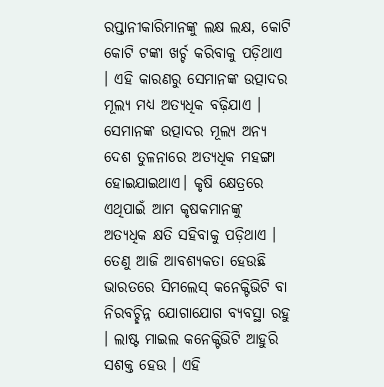ରପ୍ତାନୀକାରିମାନଙ୍କୁ ଲକ୍ଷ ଲକ୍ଷ, କୋଟି କୋଟି ଟଙ୍କା ଖର୍ଚ୍ଚ କରିବାକୁ ପଡ଼ିଥାଏ । ଏହି କାରଣରୁ ସେମାନଙ୍କ ଉତ୍ପାଦର ମୂଲ୍ୟ ମଧ୍ୟ ଅତ୍ୟଧିକ ବଢ଼ିଯାଏ । ସେମାନଙ୍କ ଉତ୍ପାଦର ମୂଲ୍ୟ ଅନ୍ୟ ଦେଶ ତୁଳନାରେ ଅତ୍ୟଧିକ ମହଙ୍ଗା ହୋଇଯାଇଥାଏ। କୃଷି କ୍ଷେତ୍ରରେ ଏଥିପାଇଁ ଆମ କୃଷକମାନଙ୍କୁ ଅତ୍ୟଧିକ କ୍ଷତି ସହିବାକୁ ପଡ଼ିଥାଏ । ତେଣୁ ଆଜି ଆବଶ୍ୟକତା ହେଉଛି ଭାରତରେ ସିମଲେସ୍ କନେକ୍ଟିଭିଟି ବା ନିରବଚ୍ଛିନ୍ନ ଯୋଗାଯୋଗ ବ୍ୟବସ୍ଥା ରହୁ । ଲାଷ୍ଟ ମାଇଲ କନେକ୍ଟିଭିଟି ଆହୁରି ସଶକ୍ତ ହେଉ । ଏହି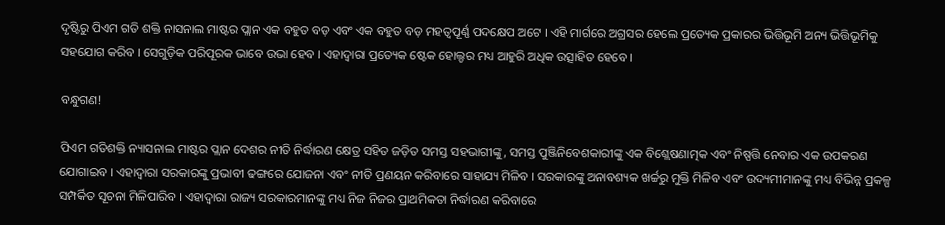ଦୃଷ୍ଟିରୁ ପିଏମ ଗତି ଶକ୍ତି ନାସନାଲ ମାଷ୍ଟର ପ୍ଲାନ ଏକ ବହୁତ ବଡ଼ ଏବଂ ଏକ ବହୁତ ବଡ଼ ମହତ୍ୱପୂର୍ଣ୍ଣ ପଦକ୍ଷେପ ଅଟେ । ଏହି ମାର୍ଗରେ ଅଗ୍ରସର ହେଲେ ପ୍ରତ୍ୟେକ ପ୍ରକାରର ଭିତ୍ତିଭୂମି ଅନ୍ୟ ଭିତ୍ତିଭୂମିକୁ ସହଯୋଗ କରିବ । ସେଗୁଡ଼ିକ ପରିପୂରକ ଭାବେ ଉଭା ହେବ । ଏହାଦ୍ୱାରା ପ୍ରତ୍ୟେକ ଷ୍ଟେକ ହୋଲ୍ଡର ମଧ୍ୟ ଆହୁରି ଅଧିକ ଉତ୍ସାହିତ ହେବେ ।

ବନ୍ଧୁଗଣ!

ପିଏମ ଗତିଶକ୍ତି ନ୍ୟାସନାଲ ମାଷ୍ଟର ପ୍ଲାନ ଦେଶର ନୀତି ନିର୍ଦ୍ଧାରଣ କ୍ଷେତ୍ର ସହିତ ଜଡ଼ିତ ସମସ୍ତ ସହଭାଗୀଙ୍କୁ, ସମସ୍ତ ପୁଞ୍ଜିନିବେଶକାରୀଙ୍କୁ ଏକ ବିଶ୍ଲେଷଣାତ୍ମକ ଏବଂ ନିଷ୍ପତ୍ତି ନେବାର ଏକ ଉପକରଣ ଯୋଗାଇବ । ଏହାଦ୍ୱାରା ସରକାରଙ୍କୁ ପ୍ରଭାବୀ ଢଙ୍ଗରେ ଯୋଜନା ଏବଂ ନୀତି ପ୍ରଣୟନ କରିବାରେ ସାହାଯ୍ୟ ମିଳିବ । ସରକାରଙ୍କୁ ଅନାବଶ୍ୟକ ଖର୍ଚ୍ଚରୁ ମୁକ୍ତି ମିଳିବ ଏବଂ ଉଦ୍ୟମୀମାନଙ୍କୁ ମଧ୍ୟ ବିଭିନ୍ନ ପ୍ରକଳ୍ପ ସମ୍ପର୍କିତ ସୂଚନା ମିଳିପାରିବ । ଏହାଦ୍ୱାରା ରାଜ୍ୟ ସରକାରମାନଙ୍କୁ ମଧ୍ୟ ନିଜ ନିଜର ପ୍ରାଥମିକତା ନିର୍ଦ୍ଧାରଣ କରିବାରେ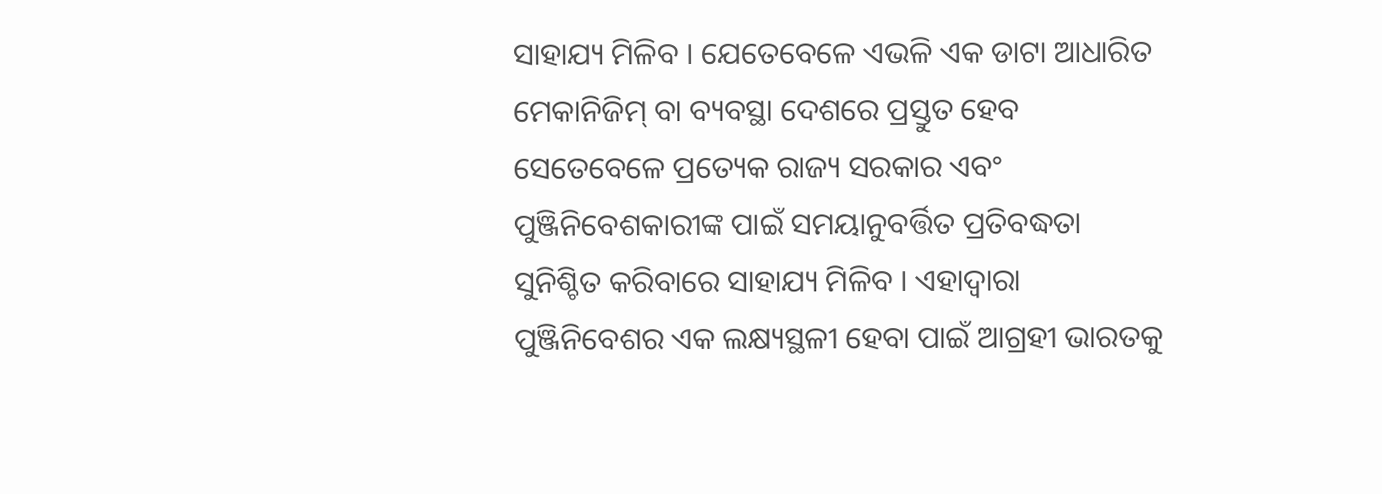ସାହାଯ୍ୟ ମିଳିବ । ଯେତେବେଳେ ଏଭଳି ଏକ ଡାଟା ଆଧାରିତ ମେକାନିଜିମ୍ ବା ବ୍ୟବସ୍ଥା ଦେଶରେ ପ୍ରସ୍ତୁତ ହେବ ସେତେବେଳେ ପ୍ରତ୍ୟେକ ରାଜ୍ୟ ସରକାର ଏବଂ ପୁଞ୍ଜିନିବେଶକାରୀଙ୍କ ପାଇଁ ସମୟାନୁବର୍ତ୍ତିତ ପ୍ରତିବଦ୍ଧତା ସୁନିଶ୍ଚିତ କରିବାରେ ସାହାଯ୍ୟ ମିଳିବ । ଏହାଦ୍ୱାରା ପୁଞ୍ଜିନିବେଶର ଏକ ଲକ୍ଷ୍ୟସ୍ଥଳୀ ହେବା ପାଇଁ ଆଗ୍ରହୀ ଭାରତକୁ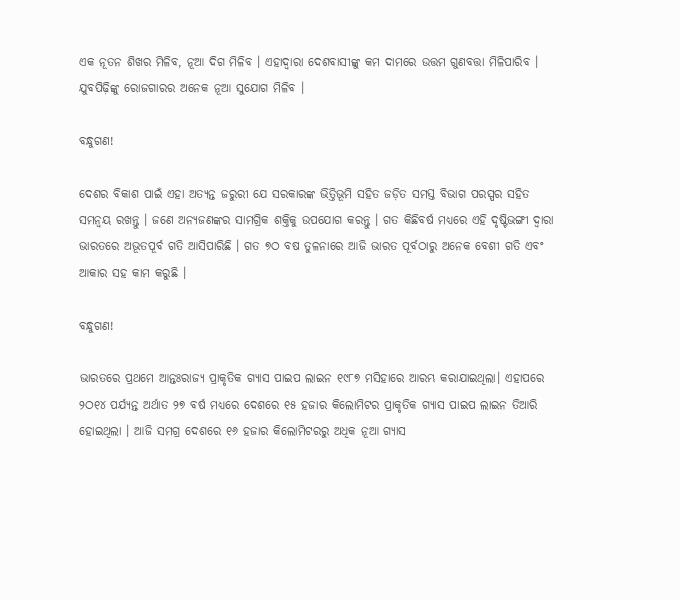ଏକ ନୂତନ ଶିଖର ମିଳିବ, ନୂଆ ଦିଗ ମିଳିବ । ଏହାଦ୍ୱାରା ଦେଶବାସୀଙ୍କୁ କମ ଦାମରେ ଉତ୍ତମ ଗୁଣବତ୍ତା ମିଳିପାରିବ । ଯୁବପିଢ଼ିଙ୍କୁ ରୋଜଗାରର ଅନେକ ନୂଆ ସୁଯୋଗ ମିଳିବ ।

ବନ୍ଧୁଗଣ!

ଦେଶର ବିକାଶ ପାଇଁ ଏହା ଅତ୍ୟନ୍ତ ଜରୁରୀ ଯେ ସରକାରଙ୍କ ଭିତ୍ତିଭୂମି ସହିତ ଜଡ଼ିତ ସମସ୍ତ ବିଭାଗ ପରସ୍ପର ସହିତ ସମନ୍ୱୟ ରଖନ୍ତୁ । ଜଣେ ଅନ୍ୟଜଣଙ୍କର ସାମଗ୍ରିକ ଶକ୍ତିକୁ ଉପଯୋଗ କରନ୍ତୁ । ଗତ କିଛିବର୍ଷ ମଧ୍ୟରେ ଏହି ଦୃଷ୍ଟିଭଙ୍ଗୀ ଦ୍ୱାରା ଭାରତରେ ଅଭୂତପୂର୍ବ ଗତି ଆସିପାରିଛି । ଗତ ୭ଠ ବଷ ତୁଳନାରେ ଆଜି ଭାରତ ପୂର୍ବଠାରୁ ଅନେକ ବେଶୀ ଗତି ଏବଂ ଆକାର ସହ କାମ କରୁଛି ।

ବନ୍ଧୁଗଣ!

ଭାରତରେ ପ୍ରଥମେ ଆନ୍ତଃରାଜ୍ୟ ପ୍ରାକୃତିକ ଗ୍ୟାସ ପାଇପ ଲାଇନ ୧୯୮୭ ମସିହାରେ ଆରମ୍ଭ କରାଯାଇଥିଲା। ଏହାପରେ ୨ଠ୧୪ ପର୍ଯ୍ୟନ୍ତ ଅର୍ଥାତ ୨୭ ବର୍ଷ ମଧ୍ୟରେ ଦେଶରେ ୧୫ ହଜାର କିଲୋମିଟର ପ୍ରାକୃତିକ ଗ୍ୟାସ ପାଇପ ଲାଇନ ତିଆରି ହୋଇଥିଲା । ଆଜି ସମଗ୍ର ଦେଶରେ ୧୬ ହଜାର କିଲୋମିଟରରୁ ଅଧିକ ନୂଆ ଗ୍ୟାସ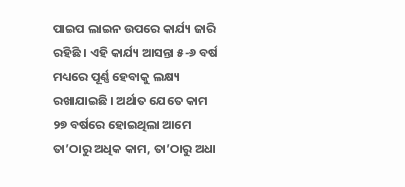ପାଇପ ଲାଇନ ଉପରେ କାର୍ଯ୍ୟ ଜାରି ରହିଛି । ଏହି କାର୍ଯ୍ୟ ଆସନ୍ତା ୫-୬ ବର୍ଷ ମଧ୍ୟରେ ପୂର୍ଣ୍ଣ ହେବାକୁ ଲକ୍ଷ୍ୟ ରଖାଯାଇଛି । ଅର୍ଥାତ ଯେତେ କାମ ୨୭ ବର୍ଷରେ ହୋଇଥିଲା ଆମେ ତା’ଠାରୁ ଅଧିକ କାମ, ତା’ଠାରୁ ଅଧା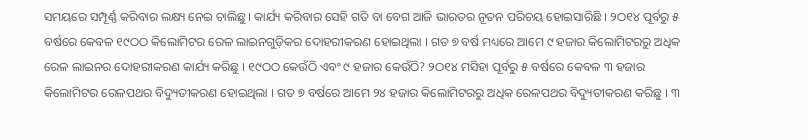ସମୟରେ ସମ୍ପୂର୍ଣ୍ଣ କରିବାର ଲକ୍ଷ୍ୟ ନେଇ ଚାଲିଛୁ । କାର୍ଯ୍ୟ କରିବାର ସେହି ଗତି ବା ବେଗ ଆଜି ଭାରତର ନୂତନ ପରିଚୟ ହୋଇସାରିଛି । ୨ଠ୧୪ ପୂର୍ବରୁ ୫ ବର୍ଷରେ କେବଳ ୧୯ଠଠ କିଲୋମିଟର ରେଳ ଲାଇନଗୁଡ଼ିକର ଦୋହରୀକରଣ ହୋଇଥିଲା । ଗତ ୭ ବର୍ଷ ମଧ୍ୟରେ ଆମେ ୯ ହଜାର କିଲୋମିଟରରୁ ଅଧିକ ରେଳ ଲାଇନର ଦୋହରୀକରଣ କାର୍ଯ୍ୟ କରିଛୁ । ୧୯ଠଠ କେଉଁଠି ଏବଂ ୯ ହଜାର କେଉଁଠି? ୨ଠ୧୪ ମସିହା ପୂର୍ବରୁ ୫ ବର୍ଷରେ କେବଳ ୩ ହଜାର କିଲୋମିଟର ରେଳପଥର ବିଦ୍ୟୁତୀକରଣ ହୋଇଥିଲା । ଗତ ୭ ବର୍ଷରେ ଆମେ ୨୪ ହଜାର କିଲୋମିଟରରୁ ଅଧିକ ରେଳପଥର ବିଦ୍ୟୁତୀକରଣ କରିଛୁ । ୩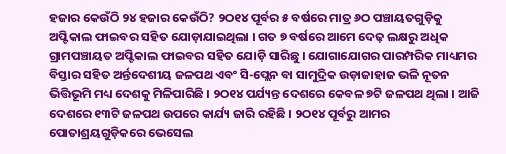ହଜାର କେଉଁଠି ୨୪ ହଜାର କେଉଁଠି? ୨ଠ୧୪ ପୂର୍ବର ୫ ବର୍ଷରେ ମାତ୍ର ୬ଠ ପଞ୍ଚାୟତଗୁଡ଼ିକୁ ଅପ୍ଟିକାଲ ଫାଇବର ସହିତ ଯୋଡ଼ାଯାଇଥିଲା । ଗତ ୭ ବର୍ଷରେ ଆମେ ଦେଢ଼ ଲକ୍ଷରୁ ଅଧିକ ଗ୍ରାମପଞ୍ଚାୟତ ଅପ୍ଟିକାଲ ଫାଇବର ସହିତ ଯୋଡ଼ି ସାରିଛୁ । ଯୋଗାଯୋଗର ପାରମ୍ପରିକ ମାଧ୍ୟମର ବିସ୍ତାର ସହିତ ଅର୍ନ୍ତଦେଶୀୟ ଜଳପଥ ଏବଂ ସି-ପ୍ଲେନ ବା ସାମୁଦ୍ରିକ ଉଡ଼ାଜାହାଜ ଭଳି ନୂତନ ଭିତ୍ତିଭୂମି ମଧ୍ୟ ଦେଶକୁ ମିଳିପାରିଛି । ୨ଠ୧୪ ପର୍ଯ୍ୟନ୍ତ ଦେଶରେ କେବଳ ୭ଟି ଜଳପଥ ଥିଲା । ଆଜି ଦେଶରେ ୧୩ଟି ଜଳପଥ ଉପରେ କାର୍ଯ୍ୟ ଜାରି ରହିଛି । ୨ଠ୧୪ ପୂର୍ବରୁ ଆମର ପୋତାଶ୍ରୟଗୁଡ଼ିକରେ ଭେସେଲ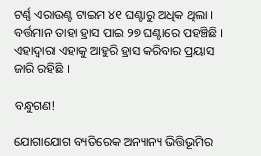ଟର୍ଣ୍ଣ ଏରାଉଣ୍ଟ ଟାଇମ ୪୧ ଘଣ୍ଟାରୁ ଅଧିକ ଥିଲା । ବର୍ତ୍ତମାନ ତାହା ହ୍ରାସ ପାଇ ୨୭ ଘଣ୍ଟାରେ ପହଞ୍ଚିଛି । ଏହାଦ୍ୱାରା ଏହାକୁ ଆହୁରି ହ୍ରାସ କରିବାର ପ୍ରୟାସ ଜାରି ରହିଛି ।

ବନ୍ଧୁଗଣ!

ଯୋଗାଯୋଗ ବ୍ୟତିରେକ ଅନ୍ୟାନ୍ୟ ଭିତ୍ତିଭୂମିର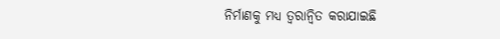ନିର୍ମାଣକୁ ମଧ୍ୟ ତ୍ୱରାନ୍ୱିତ କରାଯାଇଛି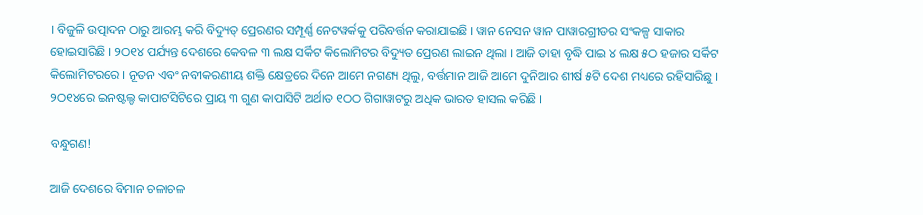। ବିଜୁଳି ଉତ୍ପାଦନ ଠାରୁ ଆରମ୍ଭ କରି ବିଦ୍ୟୁତ୍ ପ୍ରେରଣର ସମ୍ପୂର୍ଣ୍ଣ ନେଟୱର୍କକୁ ପରିବର୍ତ୍ତନ କରାଯାଇଛି । ୱାନ ନେସନ ୱାନ ପାୱାରଗ୍ରୀଡର ସଂକଳ୍ପ ସାକାର ହୋଇସାରିଛି । ୨ଠ୧୪ ପର୍ଯ୍ୟନ୍ତ ଦେଶରେ କେବଳ ୩ ଲକ୍ଷ ସର୍କିଟ କିଲୋମିଟର ବିଦ୍ୟୁତ ପ୍ରେରଣ ଲାଇନ ଥିଲା । ଆଜି ତାହା ବୃଦ୍ଧି ପାଇ ୪ ଲକ୍ଷ ୫ଠ ହଜାର ସର୍କିଟ କିଲୋମିଟରରେ । ନୂତନ ଏବଂ ନବୀକରଣୀୟ ଶକ୍ତି କ୍ଷେତ୍ରରେ ଦିନେ ଆମେ ନଗଣ୍ୟ ଥିଲୁ, ବର୍ତ୍ତମାନ ଆଜି ଆମେ ଦୁନିଆର ଶୀର୍ଷ ୫ଟି ଦେଶ ମଧ୍ୟରେ ରହିସାରିଛୁ । ୨ଠ୧୪ରେ ଇନଷ୍ଟଲ୍ଡ କାପାଟସିଟିରେ ପ୍ରାୟ ୩ ଗୁଣ କାପାସିଟି ଅର୍ଥାତ ୧ଠଠ ଗିଗାୱାଟରୁ ଅଧିକ ଭାରତ ହାସଲ କରିଛି ।

ବନ୍ଧୁଗଣ!

ଆଜି ଦେଶରେ ବିମାନ ଚଳାଚଳ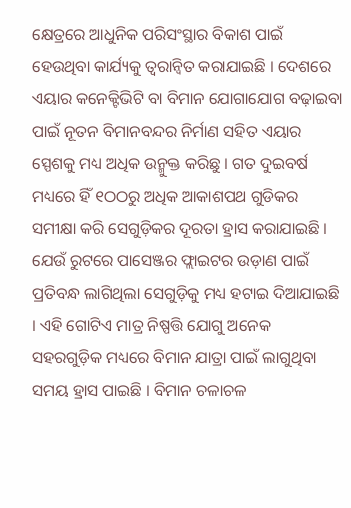କ୍ଷେତ୍ରରେ ଆଧୁନିକ ପରିସଂସ୍ଥାର ବିକାଶ ପାଇଁ ହେଉଥିବା କାର୍ଯ୍ୟକୁ ତ୍ୱରାନ୍ୱିତ କରାଯାଇଛି । ଦେଶରେ ଏୟାର କନେକ୍ଟିଭିଟି ବା ବିମାନ ଯୋଗାଯୋଗ ବଢ଼ାଇବା ପାଇଁ ନୂତନ ବିମାନବନ୍ଦର ନିର୍ମାଣ ସହିତ ଏୟାର ସ୍ପେଶକୁ ମଧ୍ୟ ଅଧିକ ଉନ୍ମୁକ୍ତ କରିଛୁ । ଗତ ଦୁଇବର୍ଷ ମଧ୍ୟରେ ହିଁ ୧ଠଠରୁ ଅଧିକ ଆକାଶପଥ ଗୁଡିକର  ସମୀକ୍ଷା କରି ସେଗୁଡ଼ିକର ଦୂରତା ହ୍ରାସ କରାଯାଇଛି । ଯେଉଁ ରୁଟରେ ପାସେଞ୍ଜର ଫ୍ଲାଇଟର ଉଡ଼ାଣ ପାଇଁ ପ୍ରତିବନ୍ଧ ଲାଗିଥିଲା ସେଗୁଡ଼ିକୁ ମଧ୍ୟ ହଟାଇ ଦିଆଯାଇଛି । ଏହି ଗୋଟିଏ ମାତ୍ର ନିଷ୍ପତ୍ତି ଯୋଗୁ ଅନେକ ସହରଗୁଡ଼ିକ ମଧ୍ୟରେ ବିମାନ ଯାତ୍ରା ପାଇଁ ଲାଗୁଥିବା ସମୟ ହ୍ରାସ ପାଇଛି । ବିମାନ ଚଳାଚଳ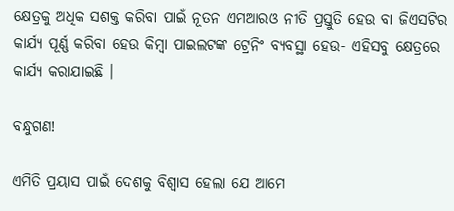କ୍ଷେତ୍ରକୁ ଅଧିକ ସଶକ୍ତ କରିବା ପାଇଁ ନୂତନ ଏମଆରଓ ନୀତି ପ୍ରସ୍ତୁତି ହେଉ ବା ଜିଏସଟିର କାର୍ଯ୍ୟ ପୂର୍ଣ୍ଣ କରିବା ହେଉ କିମ୍ବା ପାଇଲଟଙ୍କ ଟ୍ରେନିଂ ବ୍ୟବସ୍ଥା ହେଉ- ଏହିସବୁ କ୍ଷେତ୍ରରେ କାର୍ଯ୍ୟ କରାଯାଇଛି ।

ବନ୍ଧୁଗଣ!

ଏମିତି ପ୍ରୟାସ ପାଇଁ ଦେଶକୁ ବିଶ୍ୱାସ ହେଲା ଯେ ଆମେ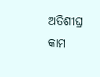ଅତିଶୀଘ୍ର କାମ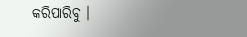କରିପାରିବୁ ।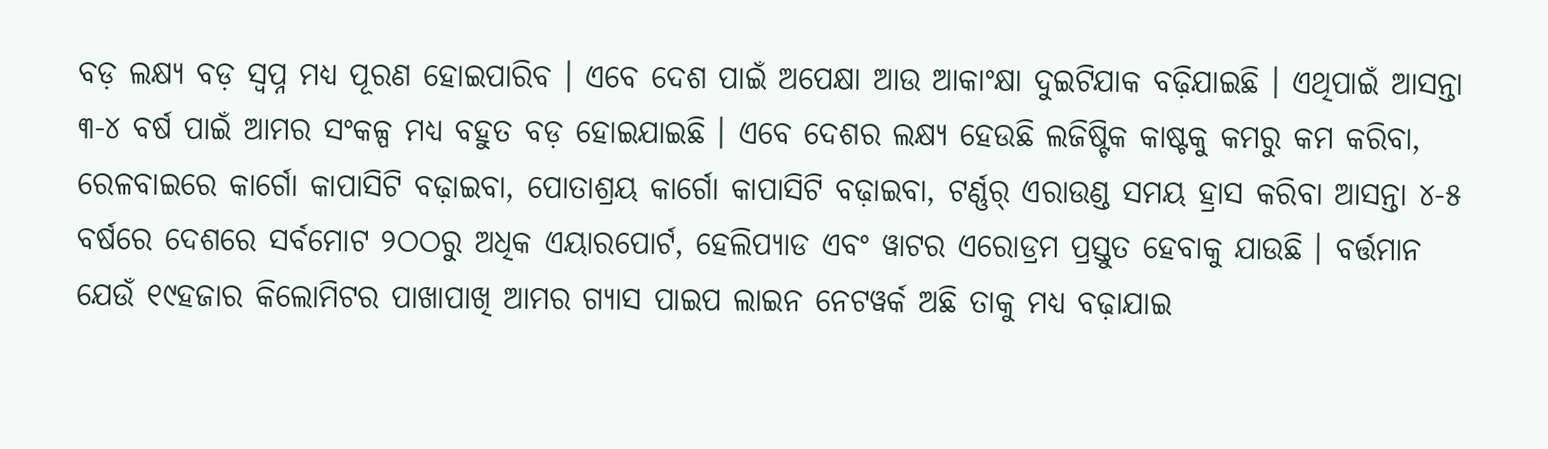ବଡ଼ ଲକ୍ଷ୍ୟ ବଡ଼ ସ୍ୱପ୍ନ ମଧ୍ୟ ପୂରଣ ହୋଇପାରିବ । ଏବେ ଦେଶ ପାଇଁ ଅପେକ୍ଷା ଆଉ ଆକାଂକ୍ଷା ଦୁଇଟିଯାକ ବଢ଼ିଯାଇଛି । ଏଥିପାଇଁ ଆସନ୍ତା ୩-୪ ବର୍ଷ ପାଇଁ ଆମର ସଂକଳ୍ପ ମଧ୍ୟ ବହୁତ ବଡ଼ ହୋଇଯାଇଛି । ଏବେ ଦେଶର ଲକ୍ଷ୍ୟ ହେଉଛି ଲଜିଷ୍ଟିକ କାଷ୍ଟକୁ କମରୁ କମ କରିବା, ରେଳବାଇରେ କାର୍ଗୋ କାପାସିଟି ବଢ଼ାଇବା, ପୋତାଶ୍ରୟ କାର୍ଗୋ କାପାସିଟି ବଢ଼ାଇବା, ଟର୍ଣ୍ଣର୍ ଏରାଉଣ୍ଡ ସମୟ ହ୍ରାସ କରିବା ଆସନ୍ତା ୪-୫ ବର୍ଷରେ ଦେଶରେ ସର୍ବମୋଟ ୨ଠଠରୁ ଅଧିକ ଏୟାରପୋର୍ଟ, ହେଲିପ୍ୟାଡ ଏବଂ ୱାଟର ଏରୋଡ୍ରମ ପ୍ରସ୍ତୁତ ହେବାକୁ ଯାଉଛି । ବର୍ତ୍ତମାନ ଯେଉଁ ୧୯ହଜାର କିଲୋମିଟର ପାଖାପାଖି ଆମର ଗ୍ୟାସ ପାଇପ ଲାଇନ ନେଟୱର୍କ ଅଛି ତାକୁ ମଧ୍ୟ ବଢ଼ାଯାଇ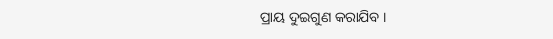ପ୍ରାୟ ଦୁଇଗୁଣ କରାଯିବ ।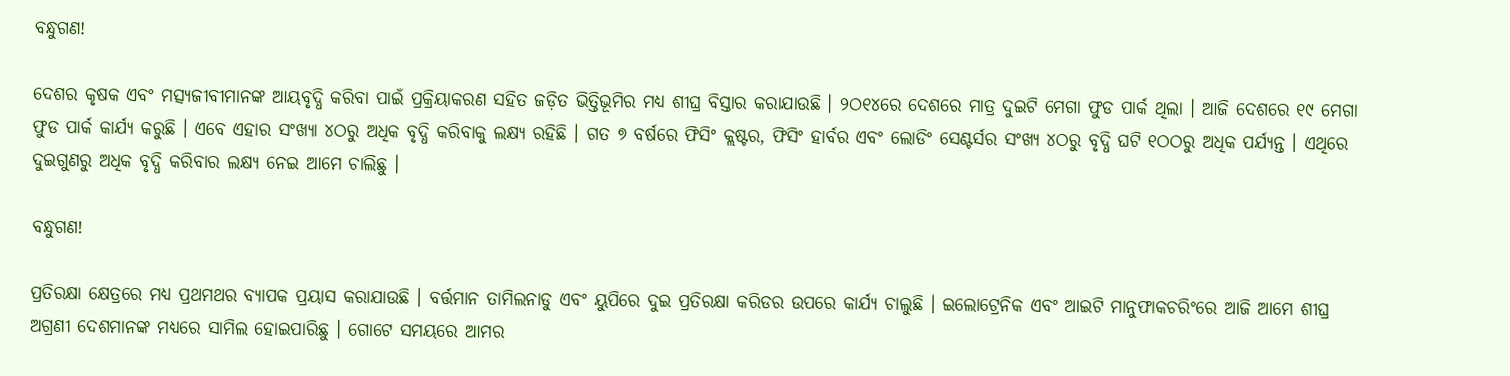ବନ୍ଧୁଗଣ!

ଦେଶର କୃଷକ ଏବଂ ମତ୍ସ୍ୟଜୀବୀମାନଙ୍କ ଆୟବୃଦ୍ଧି କରିବା ପାଇଁ ପ୍ରକ୍ରିୟାକରଣ ସହିତ ଜଡ଼ିତ ଭିତ୍ତିଭୂମିର ମଧ୍ୟ ଶୀଘ୍ର ବିସ୍ତାର କରାଯାଉଛି । ୨ଠ୧୪ରେ ଦେଶରେ ମାତ୍ର ଦୁଇଟି ମେଗା ଫୁଡ ପାର୍କ ଥିଲା । ଆଜି ଦେଶରେ ୧୯ ମେଗା ଫୁଡ ପାର୍କ କାର୍ଯ୍ୟ କରୁଛି । ଏବେ ଏହାର ସଂଖ୍ୟା ୪ଠରୁ ଅଧିକ ବୃଦ୍ଧି କରିବାକୁ ଲକ୍ଷ୍ୟ ରହିଛି । ଗତ ୭ ବର୍ଷରେ ଫିସିଂ କ୍ଲଷ୍ଟର, ଫିସିଂ ହାର୍ବର ଏବଂ ଲୋଡିଂ ସେଣ୍ଟର୍ସର ସଂଖ୍ୟ ୪ଠରୁ ବୃଦ୍ଧି ଘଟି ୧ଠଠରୁ ଅଧିକ ପର୍ଯ୍ୟନ୍ତ । ଏଥିରେ ଦୁଇଗୁଣରୁ ଅଧିକ ବୃଦ୍ଧି କରିବାର ଲକ୍ଷ୍ୟ ନେଇ ଆମେ ଚାଲିଛୁ ।

ବନ୍ଧୁଗଣ!

ପ୍ରତିରକ୍ଷା କ୍ଷେତ୍ରରେ ମଧ୍ୟ ପ୍ରଥମଥର ବ୍ୟାପକ ପ୍ରୟାସ କରାଯାଉଛି । ବର୍ତ୍ତମାନ ତାମିଲନାଡୁ ଏବଂ ୟୁପିରେ ଦୁଇ ପ୍ରତିରକ୍ଷା କରିଡର ଉପରେ କାର୍ଯ୍ୟ ଚାଲୁଛି । ଇଲୋଟ୍ରେନିକ ଏବଂ ଆଇଟି ମାନୁଫାକଚରିଂରେ ଆଜି ଆମେ ଶୀଘ୍ର ଅଗ୍ରଣୀ ଦେଶମାନଙ୍କ ମଧ୍ୟରେ ସାମିଲ ହୋଇପାରିଛୁ । ଗୋଟେ ସମୟରେ ଆମର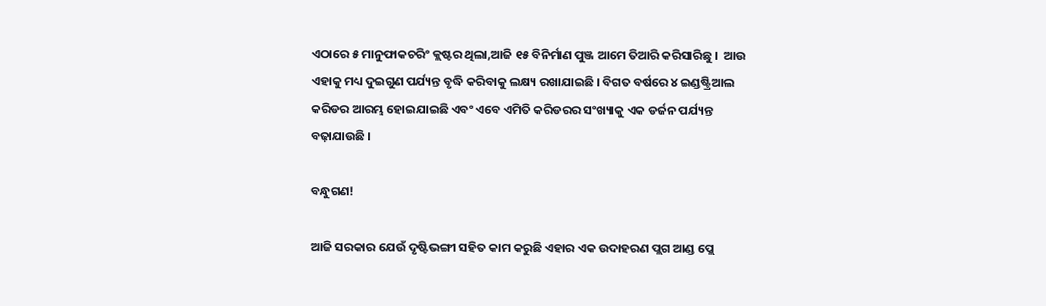ଏଠାରେ ୫ ମାନୁଫାକଚରିଂ କ୍ଲଷ୍ଟର ଥିଲା,ଆଜି ୧୫ ବିନିର୍ମାଣ ପୁଞ୍ଜ ଆମେ ତିଆରି କରିସାରିଛୁ ।  ଆଉ ଏହାକୁ ମଧ୍ୟ ଦୁଇଗୁଣ ପର୍ଯ୍ୟନ୍ତ ବୃଦ୍ଧି କରିବାକୁ ଲକ୍ଷ୍ୟ ରଖାଯାଇଛି । ବିଗତ ବର୍ଷରେ ୪ ଇଣ୍ଡଷ୍ଟ୍ରିଆଲ କରିଡର ଆରମ୍ଭ ହୋଇଯାଇଛି ଏବଂ ଏବେ ଏମିତି କରିଡରର ସଂଖ୍ୟାକୁ ଏକ ଡର୍ଜନ ପର୍ଯ୍ୟନ୍ତ ବଢ଼ାଯାଉଛି ।

ବନ୍ଧୁଗଣ!

ଆଜି ସରକାର ଯେଉଁ ଦୃଷ୍ଟିଭଙ୍ଗୀ ସହିତ କାମ କରୁଛି ଏହାର ଏକ ଉଦାହରଣ ପ୍ଲଗ ଆଣ୍ଡ ପ୍ଲେ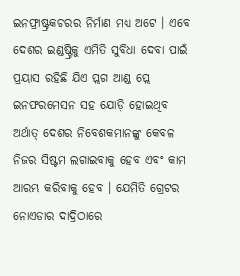ଇନଫ୍ରାଷ୍ଟ୍ରକଚରର ନିର୍ମାଣ ମଧ୍ୟ ଅଟେ । ଏବେ ଦେଶର ଇଣ୍ଡଷ୍ଟ୍ରିକୁ ଏମିତି ସୁବିଧା ଦେବା ପାଇଁ ପ୍ରୟାସ ରହିଛି ଯିଏ ପ୍ଲଗ ଆଣ୍ଡ ପ୍ଲେ ଇନଫରମେସନ ସହ ଯୋଡ଼ି ହୋଇଥିବ ଅର୍ଥାତ୍ ଦେଶର ନିବେଶକମାନଙ୍କୁ କେବଳ ନିଜର ସିଷ୍ଟମ ଲଗାଇବାକୁ ହେବ ଏବଂ କାମ ଆରମ୍ଭ କରିବାକୁ ହେବ । ଯେମିତି ଗ୍ରେଟର ନୋଏଡାର ଦାଦ୍ରିଠାରେ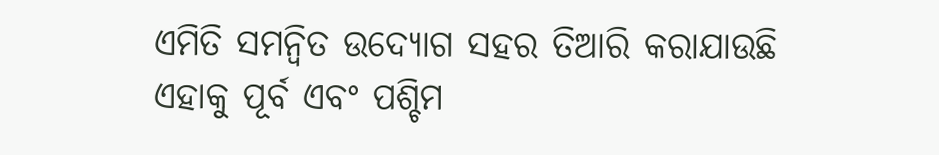ଏମିତି ସମନ୍ୱିତ ଉଦ୍ୟୋଗ ସହର ତିଆରି କରାଯାଉଛି ଏହାକୁ ପୂର୍ବ ଏବଂ ପଶ୍ଚିମ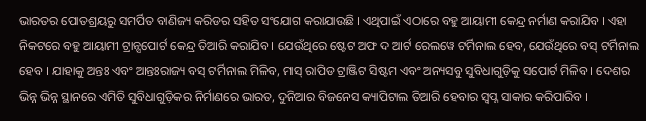ଭାରତର ପୋତଶ୍ରୟରୁ ସମର୍ପିତ ବାଣିଜ୍ୟ କରିଡର ସହିତ ସଂଯୋଗ କରାଯାଉଛି । ଏଥିପାଇଁ ଏଠାରେ ବହୁ ଆୟାମୀ କେନ୍ଦ୍ର ନର୍ମାଣ କରାଯିବ । ଏହା ନିକଟରେ ବହୁ ଆୟାମୀ ଟ୍ରାନ୍ସପୋର୍ଟ କେନ୍ଦ୍ର ତିଆରି କରାଯିବ । ଯେଉଁଥିରେ ଷ୍ଟେଟ ଅଫ ଦ ଆର୍ଟ ରେଲୱେ ଟର୍ମିନାଲ ହେବ, ଯେଉଁଥିରେ ବସ୍ ଟର୍ମିନାଲ ହେବ । ଯାହାକୁ ଅନ୍ତଃ ଏବଂ ଆନ୍ତଃରାଜ୍ୟ ବସ୍ ଟର୍ମିନାଲ ମିଳିବ, ମାସ୍ ରାପିଡ ଟ୍ରାଞ୍ଜିଟ ସିଷ୍ଟମ ଏବଂ ଅନ୍ୟସବୁ ସୁବିଧାଗୁଡ଼ିକୁ ସପୋର୍ଟ ମିଳିବ । ଦେଶର ଭିନ୍ନ ଭିନ୍ନ ସ୍ଥାନରେ ଏମିତି ସୁବିଧାଗୁଡ଼ିକର ନିର୍ମାଣରେ ଭାରତ, ଦୁନିଆର ବିଜନେସ କ୍ୟାପିଟାଲ ତିଆରି ହେବାର ସ୍ୱପ୍ନ ସାକାର କରିପାରିବ ।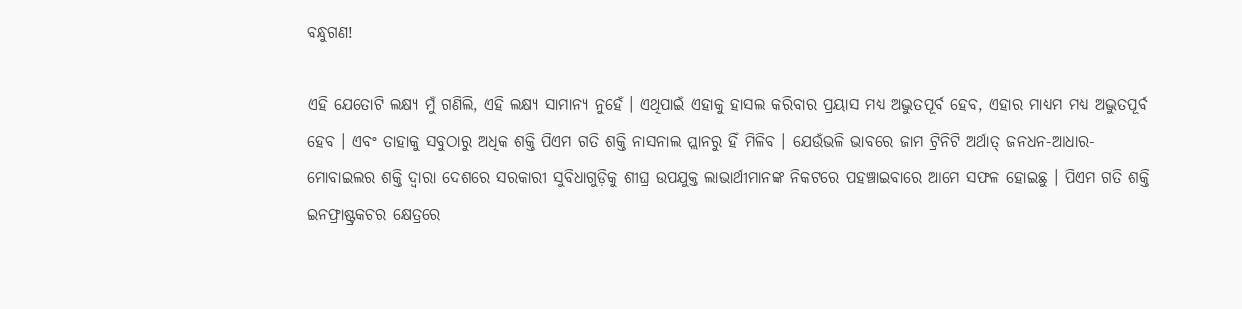ବନ୍ଧୁଗଣ!

ଏହି ଯେତୋଟି ଲକ୍ଷ୍ୟ ମୁଁ ଗଣିଲି, ଏହି ଲକ୍ଷ୍ୟ ସାମାନ୍ୟ ନୁହେଁ । ଏଥିପାଇଁ ଏହାକୁ ହାସଲ କରିବାର ପ୍ରୟାସ ମଧ୍ୟ ଅଦ୍ଭୁତପୂର୍ବ ହେବ, ଏହାର ମାଧ୍ୟମ ମଧ୍ୟ ଅଦ୍ଭୁତପୂର୍ବ ହେବ । ଏବଂ ତାହାକୁ ସବୁଠାରୁ ଅଧିକ ଶକ୍ତି ପିଏମ ଗତି ଶକ୍ତି ନାସନାଲ ପ୍ଲାନରୁ ହିଁ ମିଳିବ । ଯେଉଁଭଳି ଭାବରେ ଜାମ ଟ୍ରିନିଟି ଅର୍ଥାତ୍ ଜନଧନ-ଆଧାର-ମୋବାଇଲର ଶକ୍ତି ଦ୍ୱାରା ଦେଶରେ ସରକାରୀ ସୁବିଧାଗୁଡ଼ିକୁ ଶୀଘ୍ର ଉପଯୁକ୍ତ ଲାଭାର୍ଥୀମାନଙ୍କ ନିକଟରେ ପହଞ୍ଚାଇବାରେ ଆମେ ସଫଳ ହୋଇଛୁ । ପିଏମ ଗତି ଶକ୍ତି ଇନଫ୍ରାଷ୍ଟ୍ରକଚର କ୍ଷେତ୍ରରେ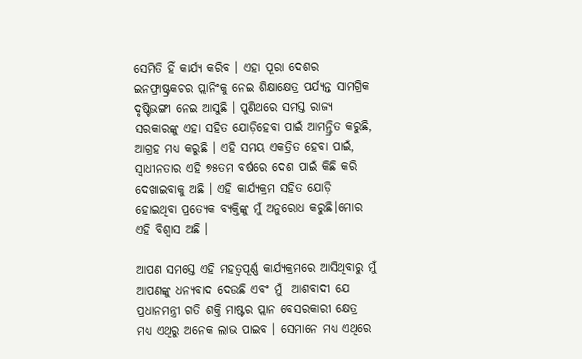ସେମିତି ହିଁ କାର୍ଯ୍ୟ କରିବ । ଏହା ପୂରା ଦେଶର ଇନଫ୍ରାଷ୍ଟ୍ରକଚର ପ୍ଲାନିଂକୁ ନେଇ ଶିକ୍ଷାକ୍ଷେତ୍ର ପର୍ଯ୍ୟନ୍ତ ସାମଗ୍ରିକ ଦୃଷ୍ଟିଭଙ୍ଗୀ ନେଇ ଆସୁଛି । ପୁଣିଥରେ ସମସ୍ତ ରାଜ୍ୟ ସରକାରଙ୍କୁ ଏହା ସହିତ ଯୋଡ଼ିହେବା ପାଇଁ ଆମନ୍ତ୍ରିତ କରୁଛି, ଆଗ୍ରହ ମଧ୍ୟ କରୁଛି । ଏହି ସମୟ ଏକତ୍ରିତ ହେବା ପାଇଁ, ସ୍ୱାଧୀନତାର ଏହି ୭୫ତମ ବର୍ଷରେ ଦେଶ ପାଇଁ କିଛି କରି ଦେଖାଇବାକୁ ଅଛି । ଏହି କାର୍ଯ୍ୟକ୍ରମ ସହିତ ଯୋଡ଼ି ହୋଇଥିବା ପ୍ରତ୍ୟେକ ବ୍ୟକ୍ତିଙ୍କୁ ମୁଁ ଅନୁରୋଧ କରୁଛି।ମୋର ଏହି ବିଶ୍ୱାସ ଅଛି ।

ଆପଣ ସମସ୍ତେ ଏହି ମହତ୍ୱପୂର୍ଣ୍ଣ କାର୍ଯ୍ୟକ୍ରମରେ ଆସିଥିବାରୁ ମୁଁ ଆପଣଙ୍କୁ ଧନ୍ୟବାଦ ଦେଉଛି ଏବଂ ମୁଁ  ଆଶବାଦୀ ଯେ ପ୍ରଧାନମନ୍ତ୍ରୀ ଗତି ଶକ୍ତି ମାଷ୍ଟର ପ୍ଲାନ ବେସରକାରୀ କ୍ଷେତ୍ର ମଧ୍ୟ ଏଥିରୁ ଅନେକ ଲାଭ ପାଇବ । ସେମାନେ ମଧ୍ୟ ଏଥିରେ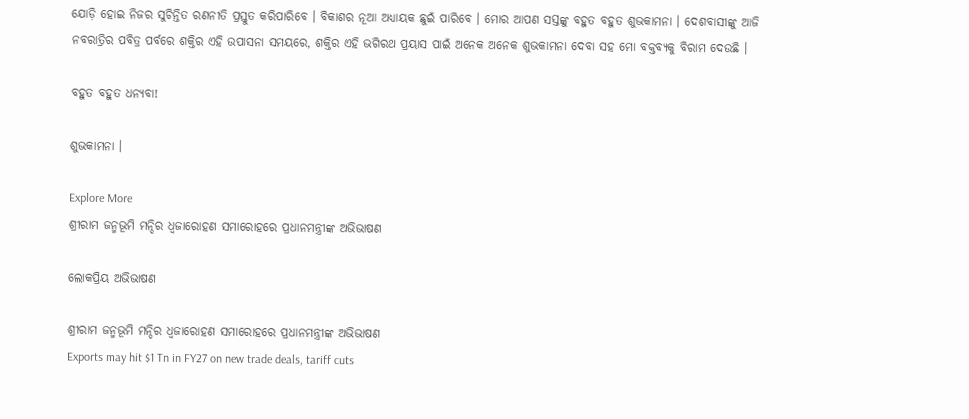ଯୋଡ଼ି ହୋଇ ନିଜର ସୁଚିନ୍ତିତ ରଣନୀତି ପ୍ରସ୍ତୁତ କରିପାରିବେ । ବିକାଶର ନୂଆ ଅଧ୍ୟାୟକ ଛୁଇଁ ପାରିବେ । ମୋର ଆପଣ ସସ୍ତଙ୍କୁ ବହୁତ ବହୁତ ଶୁଭକାମନା । ଦେଶବାସୀଙ୍କୁ ଆଜି ନବରାତ୍ରିର ପବିତ୍ର ପର୍ବରେ ଶକ୍ତିର ଏହି ଉପାସନା ସମୟରେ, ଶକ୍ତିର ଏହି ଭଗିରଥ ପ୍ରୟାସ ପାଇଁ ଅନେକ ଅନେକ ଶୁଭକାମନା ଦେବା ସହ ମୋ ବକ୍ତବ୍ୟକୁ ବିରାମ ଦେଉଛି ।

ବହୁତ ବହୁତ ଧନ୍ୟବା!

ଶୁଭକାମନା ।

Explore More
ଶ୍ରୀରାମ ଜନ୍ମଭୂମି ମନ୍ଦିର ଧ୍ଵଜାରୋହଣ ସମାରୋହରେ ପ୍ରଧାନମନ୍ତ୍ରୀଙ୍କ ଅଭିଭାଷଣ

ଲୋକପ୍ରିୟ ଅଭିଭାଷଣ

ଶ୍ରୀରାମ ଜନ୍ମଭୂମି ମନ୍ଦିର ଧ୍ଵଜାରୋହଣ ସମାରୋହରେ ପ୍ରଧାନମନ୍ତ୍ରୀଙ୍କ ଅଭିଭାଷଣ
Exports may hit $1 Tn in FY27 on new trade deals, tariff cuts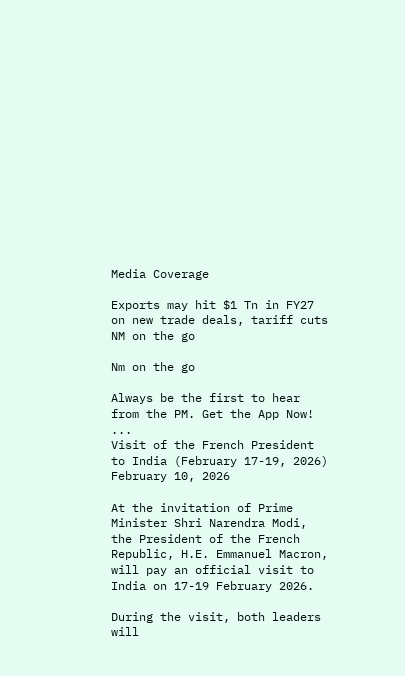Media Coverage

Exports may hit $1 Tn in FY27 on new trade deals, tariff cuts
NM on the go

Nm on the go

Always be the first to hear from the PM. Get the App Now!
...
Visit of the French President to India (February 17-19, 2026)
February 10, 2026

At the invitation of Prime Minister Shri Narendra Modi, the President of the French Republic, H.E. Emmanuel Macron, will pay an official visit to India on 17-19 February 2026.

During the visit, both leaders will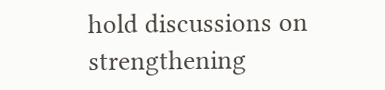hold discussions on strengthening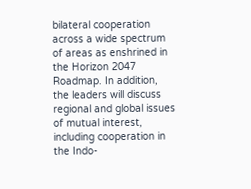bilateral cooperation across a wide spectrum of areas as enshrined in the Horizon 2047 Roadmap. In addition, the leaders will discuss regional and global issues of mutual interest, including cooperation in the Indo-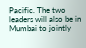Pacific. The two leaders will also be in Mumbai to jointly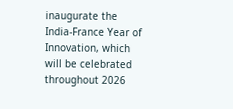inaugurate the India-France Year of Innovation, which will be celebrated throughout 2026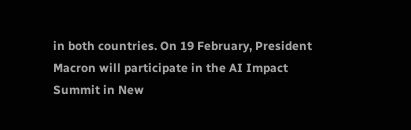in both countries. On 19 February, President Macron will participate in the AI Impact Summit in New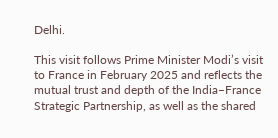Delhi.

This visit follows Prime Minister Modi’s visit to France in February 2025 and reflects the mutual trust and depth of the India–France Strategic Partnership, as well as the shared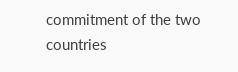commitment of the two countries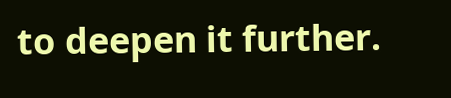to deepen it further.